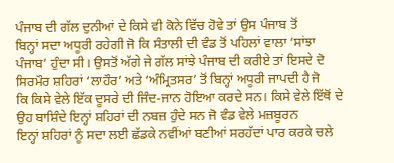ਪੰਜਾਬ ਦੀ ਗੱਲ ਦੁਨੀਆਂ ਦੇ ਕਿਸੇ ਵੀ ਕੋਨੇ ਵਿੱਚ ਹੋਵੇ ਤਾਂ ਉਸ ਪੰਜਾਬ ਤੋਂ
ਬਿਨ੍ਹਾਂ ਸਦਾ ਅਧੂਰੀ ਰਹੇਗੀ ਜੋ ਕਿ ਸੰਤਾਲੀ ਦੀ ਵੰਡ ਤੋਂ ਪਹਿਲਾਂ ਵਾਲਾ ‘ਸਾਂਝਾ
ਪੰਜਾਬ’ ਹੁੰਦਾ ਸੀ। ਉਸਤੋਂ ਅੱਗੇ ਜੇ ਗੱਲ ਸਾਂਝੇ ਪੰਜਾਬ ਦੀ ਕਰੀਏ ਤਾਂ ਇਸਦੇ ਦੋ
ਸਿਰਮੌਰ ਸ਼ਹਿਰਾਂ ‘ਲਾਹੌਰ’ ਅਤੇ ‘ਅੰਮ੍ਰਿਤਸਰ’ ਤੋਂ ਬਿਨ੍ਹਾਂ ਅਧੂਰੀ ਜਾਪਦੀ ਹੈ ਜੋ
ਕਿ ਕਿਸੇ ਵੇਲੇ ਇੱਕ ਦੂਸਰੇ ਦੀ ਜਿੰਦ-ਜਾਨ ਹੋਇਆ ਕਰਦੇ ਸਨ। ਕਿਸੇ ਵੇਲੇ ਇੱਥੋਂ ਦੇ
ਉਹ ਬਾਸ਼ਿੰਦੇ ਇਨ੍ਹਾਂ ਸ਼ਹਿਰਾਂ ਦੀ ਨਬਜ਼ ਹੁੰਦੇ ਸਨ ਜੋ ਵੰਡ ਵੇਲੇ ਮਜ਼ਬੂਰਨ
ਇਨ੍ਹਾਂ ਸ਼ਹਿਰਾਂ ਨੂੰ ਸਦਾ ਲਈ ਛੱਡਕੇ ਨਵੀਂਆਂ ਬਣੀਆਂ ਸਰਹੱਦਾਂ ਪਾਰ ਕਰਕੇ ਚਲੇ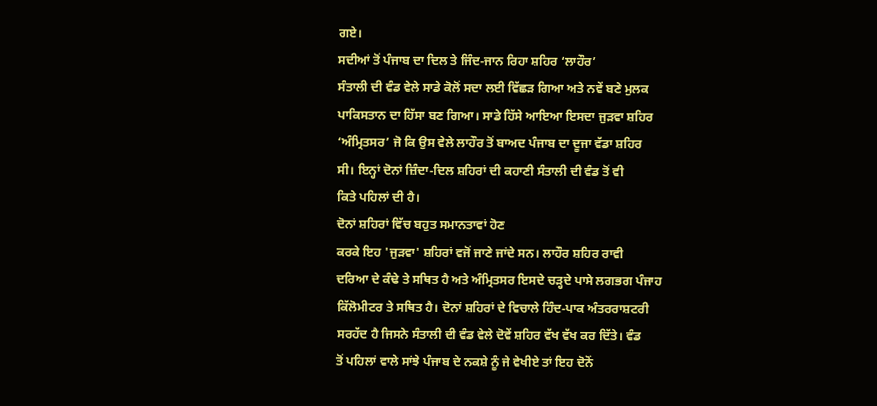ਗਏ।
ਸਦੀਆਂ ਤੋਂ ਪੰਜਾਬ ਦਾ ਦਿਲ ਤੇ ਜਿੰਦ-ਜਾਨ ਰਿਹਾ ਸ਼ਹਿਰ ‘ਲਾਹੌਰ’
ਸੰਤਾਲੀ ਦੀ ਵੰਡ ਵੇਲੇ ਸਾਡੇ ਕੋਲੋਂ ਸਦਾ ਲਈ ਵਿੱਛੜ ਗਿਆ ਅਤੇ ਨਵੇਂ ਬਣੇ ਮੁਲਕ
ਪਾਕਿਸਤਾਨ ਦਾ ਹਿੱਸਾ ਬਣ ਗਿਆ। ਸਾਡੇ ਹਿੱਸੇ ਆਇਆ ਇਸਦਾ ਜੁੜਵਾ ਸ਼ਹਿਰ
‘ਅੰਮ੍ਰਿਤਸਰ’ ਜੋ ਕਿ ਉਸ ਵੇਲੇ ਲਾਹੌਰ ਤੋਂ ਬਾਅਦ ਪੰਜਾਬ ਦਾ ਦੂਜਾ ਵੱਡਾ ਸ਼ਹਿਰ
ਸੀ। ਇਨ੍ਹਾਂ ਦੋਨਾਂ ਜ਼ਿੰਦਾ-ਦਿਲ ਸ਼ਹਿਰਾਂ ਦੀ ਕਹਾਣੀ ਸੰਤਾਲੀ ਦੀ ਵੰਡ ਤੋਂ ਵੀ
ਕਿਤੇ ਪਹਿਲਾਂ ਦੀ ਹੈ।
ਦੋਨਾਂ ਸ਼ਹਿਰਾਂ ਵਿੱਚ ਬਹੁਤ ਸਮਾਨਤਾਵਾਂ ਹੋਣ
ਕਰਕੇ ਇਹ 'ਜੁੜਵਾ' ਸ਼ਹਿਰਾਂ ਵਜੋਂ ਜਾਣੇ ਜਾਂਦੇ ਸਨ। ਲਾਹੌਰ ਸ਼ਹਿਰ ਰਾਵੀ
ਦਰਿਆ ਦੇ ਕੰਢੇ ਤੇ ਸਥਿਤ ਹੈ ਅਤੇ ਅੰਮ੍ਰਿਤਸਰ ਇਸਦੇ ਚੜ੍ਹਦੇ ਪਾਸੇ ਲਗਭਗ ਪੰਜਾਹ
ਕਿੱਲੋਮੀਟਰ ਤੇ ਸਥਿਤ ਹੈ। ਦੋਨਾਂ ਸ਼ਹਿਰਾਂ ਦੇ ਵਿਚਾਲੇ ਹਿੰਦ-ਪਾਕ ਅੰਤਰਰਾਸ਼ਟਰੀ
ਸਰਹੱਦ ਹੈ ਜਿਸਨੇ ਸੰਤਾਲੀ ਦੀ ਵੰਡ ਵੇਲੇ ਦੋਵੇਂ ਸ਼ਹਿਰ ਵੱਖ ਵੱਖ ਕਰ ਦਿੱਤੇ। ਵੰਡ
ਤੋਂ ਪਹਿਲਾਂ ਵਾਲੇ ਸਾਂਝੇ ਪੰਜਾਬ ਦੇ ਨਕਸ਼ੇ ਨੂੰ ਜੇ ਵੇਖੀਏ ਤਾਂ ਇਹ ਦੋਨੋਂ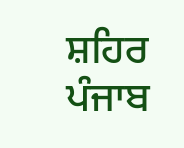ਸ਼ਹਿਰ
ਪੰਜਾਬ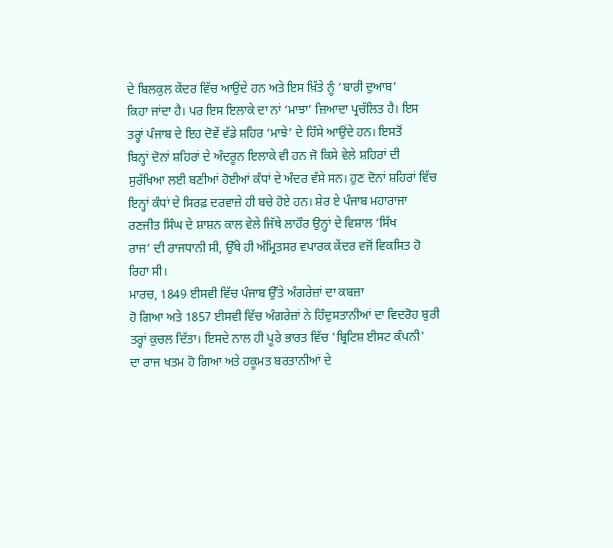ਦੇ ਬਿਲਕੁਲ ਕੇਂਦਰ ਵਿੱਚ ਆਉਂਦੇ ਹਨ ਅਤੇ ਇਸ ਖ਼ਿੱਤੇ ਨੂੰ ‘ਬਾਰੀ ਦੁਆਬ’
ਕਿਹਾ ਜਾਂਦਾ ਹੈ। ਪਰ ਇਸ ਇਲਾਕੇ ਦਾ ਨਾਂ ‘ਮਾਝਾ’ ਜ਼ਿਆਦਾ ਪ੍ਰਚੱਲਿਤ ਹੈ। ਇਸ
ਤਰ੍ਹਾਂ ਪੰਜਾਬ ਦੇ ਇਹ ਦੋਵੇਂ ਵੱਡੇ ਸ਼ਹਿਰ ‘ਮਾਝੇ’ ਦੇ ਹਿੱਸੇ ਆਉਂਦੇ ਹਨ। ਇਸਤੋਂ
ਬਿਨ੍ਹਾਂ ਦੋਨਾਂ ਸ਼ਹਿਰਾਂ ਦੇ ਅੰਦਰੂਨ ਇਲਾਕੇ ਵੀ ਹਨ ਜੋ ਕਿਸੇ ਵੇਲੇ ਸ਼ਹਿਰਾਂ ਦੀ
ਸੁਰੱਖਿਆ ਲਈ ਬਣੀਆਂ ਹੋਈਆਂ ਕੰਧਾਂ ਦੇ ਅੰਦਰ ਵੱਸੇ ਸਨ। ਹੁਣ ਦੋਨਾਂ ਸ਼ਹਿਰਾਂ ਵਿੱਚ
ਇਨ੍ਹਾਂ ਕੰਧਾਂ ਦੇ ਸਿਰਫ਼ ਦਰਵਾਜ਼ੇ ਹੀ ਬਚੇ ਹੋਏ ਹਨ। ਸ਼ੇਰ ਏ ਪੰਜਾਬ ਮਹਾਰਾਜਾ
ਰਣਜੀਤ ਸਿੰਘ ਦੇ ਸ਼ਾਸ਼ਨ ਕਾਲ ਵੇਲੇ ਜਿੱਥੇ ਲਾਹੌਰ ਉਨ੍ਹਾਂ ਦੇ ਵਿਸ਼ਾਲ ‘ਸਿੱਖ
ਰਾਜ’ ਦੀ ਰਾਜਧਾਨੀ ਸੀ, ਉੱਥੇ ਹੀ ਅੰਮ੍ਰਿਤਸਰ ਵਪਾਰਕ ਕੇਂਦਰ ਵਜੋਂ ਵਿਕਸਿਤ ਹੋ
ਰਿਹਾ ਸੀ।
ਮਾਰਚ, 1849 ਈਸਵੀ ਵਿੱਚ ਪੰਜਾਬ ਉੱਤੇ ਅੰਗਰੇਜ਼ਾਂ ਦਾ ਕਬਜ਼ਾ
ਹੋ ਗਿਆ ਅਤੇ 1857 ਈਸਵੀ ਵਿੱਚ ਅੰਗਰੇਜ਼ਾਂ ਨੇ ਹਿੰਦੁਸਤਾਨੀਆਂ ਦਾ ਵਿਦਰੋਹ ਬੁਰੀ
ਤਰ੍ਹਾਂ ਕੁਚਲ ਦਿੱਤਾ। ਇਸਦੇ ਨਾਲ ਹੀ ਪੂਰੇ ਭਾਰਤ ਵਿੱਚ 'ਬ੍ਰਿਟਿਸ਼ ਈਸਟ ਕੰਪਨੀ'
ਦਾ ਰਾਜ ਖਤਮ ਹੋ ਗਿਆ ਅਤੇ ਹਕੂਮਤ ਬਰਤਾਨੀਆਂ ਦੇ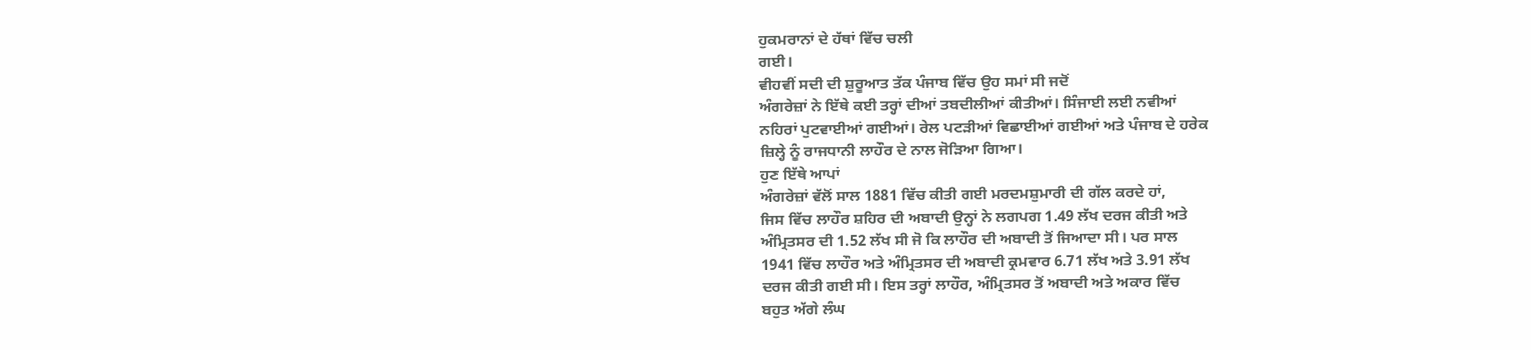ਹੁਕਮਰਾਨਾਂ ਦੇ ਹੱਥਾਂ ਵਿੱਚ ਚਲੀ
ਗਈ।
ਵੀਹਵੀਂ ਸਦੀ ਦੀ ਸ਼ੁਰੂਆਤ ਤੱਕ ਪੰਜਾਬ ਵਿੱਚ ਉਹ ਸਮਾਂ ਸੀ ਜਦੋਂ
ਅੰਗਰੇਜ਼ਾਂ ਨੇ ਇੱਥੇ ਕਈ ਤਰ੍ਹਾਂ ਦੀਆਂ ਤਬਦੀਲੀਆਂ ਕੀਤੀਆਂ। ਸਿੰਜਾਈ ਲਈ ਨਵੀਆਂ
ਨਹਿਰਾਂ ਪੁਟਵਾਈਆਂ ਗਈਆਂ। ਰੇਲ ਪਟੜੀਆਂ ਵਿਛਾਈਆਂ ਗਈਆਂ ਅਤੇ ਪੰਜਾਬ ਦੇ ਹਰੇਕ
ਜ਼ਿਲ੍ਹੇ ਨੂੰ ਰਾਜਧਾਨੀ ਲਾਹੌਰ ਦੇ ਨਾਲ ਜੋੜਿਆ ਗਿਆ।
ਹੁਣ ਇੱਥੇ ਆਪਾਂ
ਅੰਗਰੇਜ਼ਾਂ ਵੱਲੋਂ ਸਾਲ 1881 ਵਿੱਚ ਕੀਤੀ ਗਈ ਮਰਦਮਸ਼ੁਮਾਰੀ ਦੀ ਗੱਲ ਕਰਦੇ ਹਾਂ,
ਜਿਸ ਵਿੱਚ ਲਾਹੌਰ ਸ਼ਹਿਰ ਦੀ ਅਬਾਦੀ ਉਨ੍ਹਾਂ ਨੇ ਲਗਪਗ 1.49 ਲੱਖ ਦਰਜ ਕੀਤੀ ਅਤੇ
ਅੰਮ੍ਰਿਤਸਰ ਦੀ 1.52 ਲੱਖ ਸੀ ਜੋ ਕਿ ਲਾਹੌਰ ਦੀ ਅਬਾਦੀ ਤੋਂ ਜਿਆਦਾ ਸੀ। ਪਰ ਸਾਲ
1941 ਵਿੱਚ ਲਾਹੌਰ ਅਤੇ ਅੰਮ੍ਰਿਤਸਰ ਦੀ ਅਬਾਦੀ ਕ੍ਰਮਵਾਰ 6.71 ਲੱਖ ਅਤੇ 3.91 ਲੱਖ
ਦਰਜ ਕੀਤੀ ਗਈ ਸੀ। ਇਸ ਤਰ੍ਹਾਂ ਲਾਹੌਰ, ਅੰਮ੍ਰਿਤਸਰ ਤੋਂ ਅਬਾਦੀ ਅਤੇ ਅਕਾਰ ਵਿੱਚ
ਬਹੁਤ ਅੱਗੇ ਲੰਘ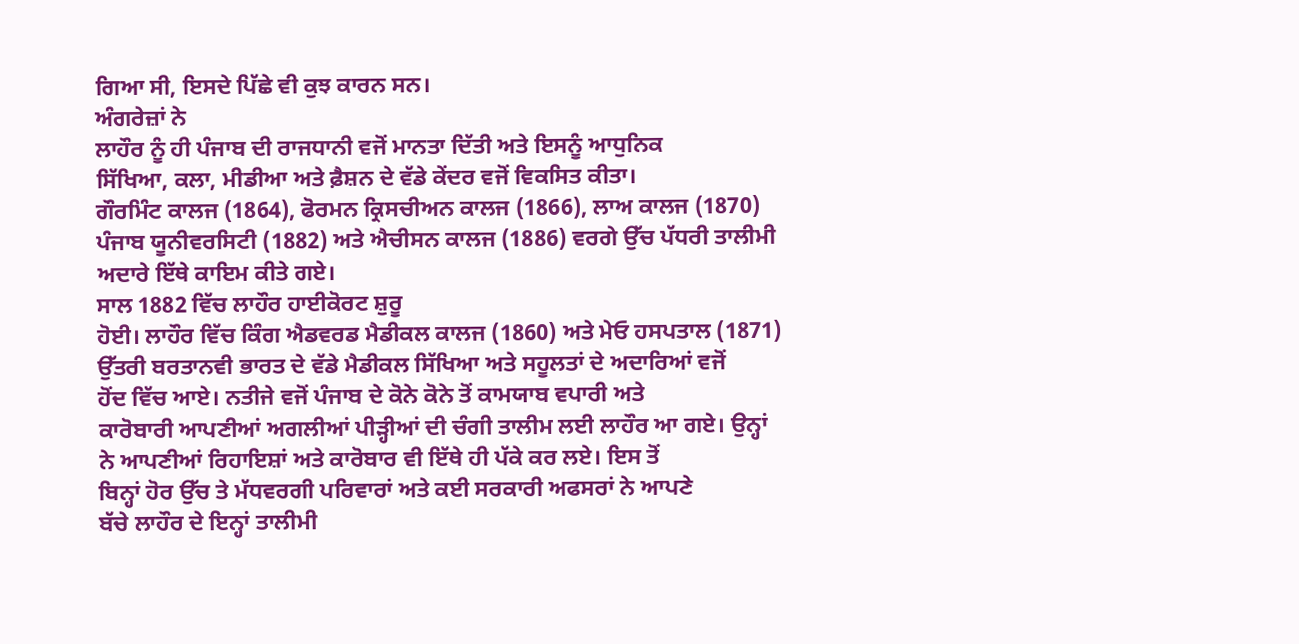ਗਿਆ ਸੀ, ਇਸਦੇ ਪਿੱਛੇ ਵੀ ਕੁਝ ਕਾਰਨ ਸਨ।
ਅੰਗਰੇਜ਼ਾਂ ਨੇ
ਲਾਹੌਰ ਨੂੰ ਹੀ ਪੰਜਾਬ ਦੀ ਰਾਜਧਾਨੀ ਵਜੋਂ ਮਾਨਤਾ ਦਿੱਤੀ ਅਤੇ ਇਸਨੂੰ ਆਧੁਨਿਕ
ਸਿੱਖਿਆ, ਕਲਾ, ਮੀਡੀਆ ਅਤੇ ਫ਼ੈਸ਼ਨ ਦੇ ਵੱਡੇ ਕੇਂਦਰ ਵਜੋਂ ਵਿਕਸਿਤ ਕੀਤਾ।
ਗੌਰਮਿੰਟ ਕਾਲਜ (1864), ਫੋਰਮਨ ਕ੍ਰਿਸਚੀਅਨ ਕਾਲਜ (1866), ਲਾਅ ਕਾਲਜ (1870)
ਪੰਜਾਬ ਯੂਨੀਵਰਸਿਟੀ (1882) ਅਤੇ ਐਚੀਸਨ ਕਾਲਜ (1886) ਵਰਗੇ ਉੱਚ ਪੱਧਰੀ ਤਾਲੀਮੀ
ਅਦਾਰੇ ਇੱਥੇ ਕਾਇਮ ਕੀਤੇ ਗਏ।
ਸਾਲ 1882 ਵਿੱਚ ਲਾਹੌਰ ਹਾਈਕੋਰਟ ਸ਼ੁਰੂ
ਹੋਈ। ਲਾਹੌਰ ਵਿੱਚ ਕਿੰਗ ਐਡਵਰਡ ਮੈਡੀਕਲ ਕਾਲਜ (1860) ਅਤੇ ਮੇਓ ਹਸਪਤਾਲ (1871)
ਉੱਤਰੀ ਬਰਤਾਨਵੀ ਭਾਰਤ ਦੇ ਵੱਡੇ ਮੈਡੀਕਲ ਸਿੱਖਿਆ ਅਤੇ ਸਹੂਲਤਾਂ ਦੇ ਅਦਾਰਿਆਂ ਵਜੋਂ
ਹੋਂਦ ਵਿੱਚ ਆਏ। ਨਤੀਜੇ ਵਜੋਂ ਪੰਜਾਬ ਦੇ ਕੋਨੇ ਕੋਨੇ ਤੋਂ ਕਾਮਯਾਬ ਵਪਾਰੀ ਅਤੇ
ਕਾਰੋਬਾਰੀ ਆਪਣੀਆਂ ਅਗਲੀਆਂ ਪੀੜ੍ਹੀਆਂ ਦੀ ਚੰਗੀ ਤਾਲੀਮ ਲਈ ਲਾਹੌਰ ਆ ਗਏ। ਉਨ੍ਹਾਂ
ਨੇ ਆਪਣੀਆਂ ਰਿਹਾਇਸ਼ਾਂ ਅਤੇ ਕਾਰੋਬਾਰ ਵੀ ਇੱਥੇ ਹੀ ਪੱਕੇ ਕਰ ਲਏ। ਇਸ ਤੋਂ
ਬਿਨ੍ਹਾਂ ਹੋਰ ਉੱਚ ਤੇ ਮੱਧਵਰਗੀ ਪਰਿਵਾਰਾਂ ਅਤੇ ਕਈ ਸਰਕਾਰੀ ਅਫਸਰਾਂ ਨੇ ਆਪਣੇ
ਬੱਚੇ ਲਾਹੌਰ ਦੇ ਇਨ੍ਹਾਂ ਤਾਲੀਮੀ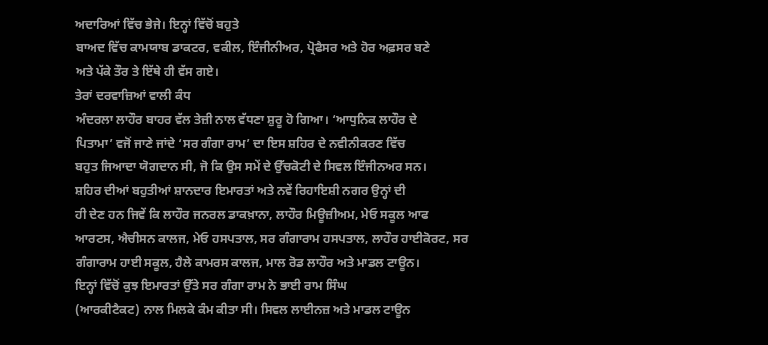ਅਦਾਰਿਆਂ ਵਿੱਚ ਭੇਜੇ। ਇਨ੍ਹਾਂ ਵਿੱਚੋਂ ਬਹੁਤੇ
ਬਾਅਦ ਵਿੱਚ ਕਾਮਯਾਬ ਡਾਕਟਰ, ਵਕੀਲ, ਇੰਜੀਨੀਅਰ, ਪ੍ਰੋਫੈਸਰ ਅਤੇ ਹੋਰ ਅਫ਼ਸਰ ਬਣੇ
ਅਤੇ ਪੱਕੇ ਤੌਰ ਤੇ ਇੱਥੇ ਹੀ ਵੱਸ ਗਏ।
ਤੇਰਾਂ ਦਰਵਾਜ਼ਿਆਂ ਵਾਲੀ ਕੰਧ
ਅੰਦਰਲਾ ਲਾਹੌਰ ਬਾਹਰ ਵੱਲ ਤੇਜ਼ੀ ਨਾਲ ਵੱਧਣਾ ਸ਼ੁਰੂ ਹੋ ਗਿਆ। ‘ਆਧੁਨਿਕ ਲਾਹੌਰ ਦੇ
ਪਿਤਾਮਾ’ ਵਜੋਂ ਜਾਣੇ ਜਾਂਦੇ ‘ਸਰ ਗੰਗਾ ਰਾਮ’ ਦਾ ਇਸ ਸ਼ਹਿਰ ਦੇ ਨਵੀਨੀਕਰਣ ਵਿੱਚ
ਬਹੁਤ ਜਿਆਦਾ ਯੋਗਦਾਨ ਸੀ, ਜੋ ਕਿ ਉਸ ਸਮੇਂ ਦੇ ਉੱਚਕੋਟੀ ਦੇ ਸਿਵਲ ਇੰਜੀਨਅਰ ਸਨ।
ਸ਼ਹਿਰ ਦੀਆਂ ਬਹੁਤੀਆਂ ਸ਼ਾਨਦਾਰ ਇਮਾਰਤਾਂ ਅਤੇ ਨਵੇਂ ਰਿਹਾਇਸ਼ੀ ਨਗਰ ਉਨ੍ਹਾਂ ਦੀ
ਹੀ ਦੇਣ ਹਨ ਜਿਵੇਂ ਕਿ ਲਾਹੌਰ ਜਨਰਲ ਡਾਕਖ਼ਾਨਾ, ਲਾਹੌਰ ਮਿਊਜ਼ੀਅਮ, ਮੇਓ ਸਕੂਲ ਆਫ
ਆਰਟਸ, ਐਚੀਸਨ ਕਾਲਜ, ਮੇਓ ਹਸਪਤਾਲ, ਸਰ ਗੰਗਾਰਾਮ ਹਸਪਤਾਲ, ਲਾਹੌਰ ਹਾਈਕੋਰਟ, ਸਰ
ਗੰਗਾਰਾਮ ਹਾਈ ਸਕੂਲ, ਹੈਲੇ ਕਾਮਰਸ ਕਾਲਜ, ਮਾਲ ਰੋਡ ਲਾਹੌਰ ਅਤੇ ਮਾਡਲ ਟਾਊਨ।
ਇਨ੍ਹਾਂ ਵਿੱਚੋਂ ਕੁਝ ਇਮਾਰਤਾਂ ਉੱਤੇ ਸਰ ਗੰਗਾ ਰਾਮ ਨੇ ਭਾਈ ਰਾਮ ਸਿੰਘ
(ਆਰਕੀਟੈਕਟ) ਨਾਲ ਮਿਲਕੇ ਕੰਮ ਕੀਤਾ ਸੀ। ਸਿਵਲ ਲਾਈਨਜ਼ ਅਤੇ ਮਾਡਲ ਟਾਊਨ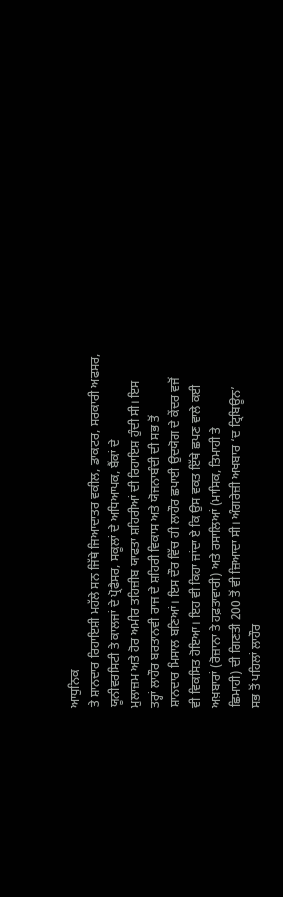ਆਧੁਨਿਕ
ਤੇ ਸ਼ਾਨਦਾਰ ਰਿਹਾਇਸ਼ੀ ਮਹੱਲੇ ਸਨ ਜਿੱਥੇ ਜਿਆਦਾਤਰ ਵਕੀਲ, ਡਾਕਟਰ, ਸਰਕਾਰੀ ਅਫਸਰ,
ਯੂਨੀਵਰਸਿਟੀ ਤੇ ਕਾਲਜਾਂ ਦੇ ਪ੍ਰੋਫੈਸਰ, ਸਕੂਲਾਂ ਦੇ ਅਧਿਆਪਕ, ਬੈਂਕਾਂ ਦੇ
ਮੁਲਾਜ਼ਮ ਅਤੇ ਹੋਰ ਅਮੀਰ ਤਹਿਜ਼ੀਬ ਯਾਫਤਾ ਸ਼ਹਿਰੀਆਂ ਦੀ ਰਿਹਾਇਸ਼ ਹੁੰਦੀ ਸੀ। ਇਸ
ਤਰ੍ਹਾਂ ਲਾਹੌਰ ਬਰਤਾਨਵੀ ਰਾਜ ਦੇ ਸ਼ਹਿਰੀ ਵਿਕਾਸ ਅਤੇ ਯੋਜਨਾਬੰਦੀ ਦੀ ਸਭ ਤੋਂ
ਸ਼ਾਨਦਾਰ ਮਿਸਾਲ ਬਣਿਆਂ। ਇਸ ਦੌਰ ਵਿੱਚ ਹੀ ਲਾਹੌਰ ਛਪਾਈ ਉਦਯੋਗ ਦੇ ਕੇਂਦਰ ਵਜੋਂ
ਵੀ ਵਿਕਸਿਤ ਹੋਇਆ। ਇਹ ਵੀ ਕਿਹਾ ਜਾਂਦਾ ਏ ਕਿ ਉਸ ਵਕਤ ਇੱਥੇ ਛਪਣ ਵਾਲੇ ਕਈ
ਅਖ਼ਬਾਰਾਂ (ਰੋਜ਼ਾਨਾ ਤੇ ਹਫ਼ਤਾਵਾਰੀ) ਅਤੇ ਰਸਾਲਿਆਂ (ਮਾਸਿਕ, ਤਿਮਾਹੀ ਤੇ
ਛਿਮਾਹੀ) ਦੀ ਗਿਣਤੀ 200 ਤੋਂ ਵੀ ਜ਼ਿਆਦਾ ਸੀ। ਅੰਗਰੇਜ਼ੀ ਅਖਬਾਰ ‘ਦ ਟ੍ਰਿਬਿਊਨ’
ਸਭ ਤੋਂ ਪਹਿਲਾਂ ਲਾਹੌਰ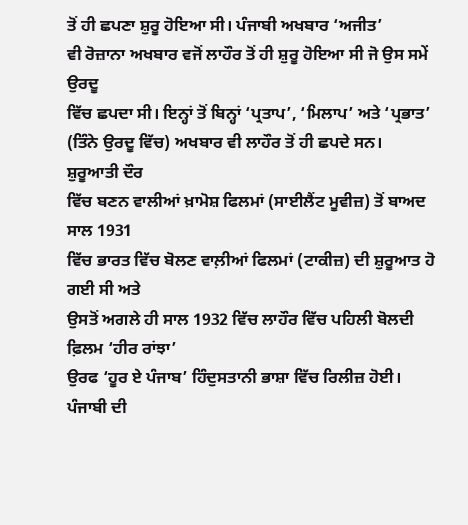ਤੋਂ ਹੀ ਛਪਣਾ ਸ਼ੁਰੂ ਹੋਇਆ ਸੀ। ਪੰਜਾਬੀ ਅਖਬਾਰ ‘ਅਜੀਤ’
ਵੀ ਰੋਜ਼ਾਨਾ ਅਖਬਾਰ ਵਜੋਂ ਲਾਹੌਰ ਤੋਂ ਹੀ ਸ਼ੁਰੂ ਹੋਇਆ ਸੀ ਜੋ ਉਸ ਸਮੇਂ ਉਰਦੂ
ਵਿੱਚ ਛਪਦਾ ਸੀ। ਇਨ੍ਹਾਂ ਤੋਂ ਬਿਨ੍ਹਾਂ ‘ਪ੍ਰਤਾਪ’, ‘ਮਿਲਾਪ’ ਅਤੇ ‘ਪ੍ਰਭਾਤ’
(ਤਿੰਨੇ ਉਰਦੂ ਵਿੱਚ) ਅਖਬਾਰ ਵੀ ਲਾਹੌਰ ਤੋਂ ਹੀ ਛਪਦੇ ਸਨ।
ਸ਼ੁਰੂਆਤੀ ਦੌਰ
ਵਿੱਚ ਬਣਨ ਵਾਲੀਆਂ ਖ਼ਾਮੋਸ਼ ਫਿਲਮਾਂ (ਸਾਈਲੈਂਟ ਮੂਵੀਜ਼) ਤੋਂ ਬਾਅਦ ਸਾਲ 1931
ਵਿੱਚ ਭਾਰਤ ਵਿੱਚ ਬੋਲਣ ਵਾਲ਼ੀਆਂ ਫਿਲਮਾਂ (ਟਾਕੀਜ਼) ਦੀ ਸ਼ੁਰੂਆਤ ਹੋ ਗਈ ਸੀ ਅਤੇ
ਉਸਤੋਂ ਅਗਲੇ ਹੀ ਸਾਲ 1932 ਵਿੱਚ ਲਾਹੌਰ ਵਿੱਚ ਪਹਿਲੀ ਬੋਲਦੀ ਫ਼ਿਲਮ ‘ਹੀਰ ਰਾਂਝਾ’
ਉਰਫ ‘ਹੂਰ ਏ ਪੰਜਾਬ’ ਹਿੰਦੁਸਤਾਨੀ ਭਾਸ਼ਾ ਵਿੱਚ ਰਿਲੀਜ਼ ਹੋਈ।
ਪੰਜਾਬੀ ਦੀ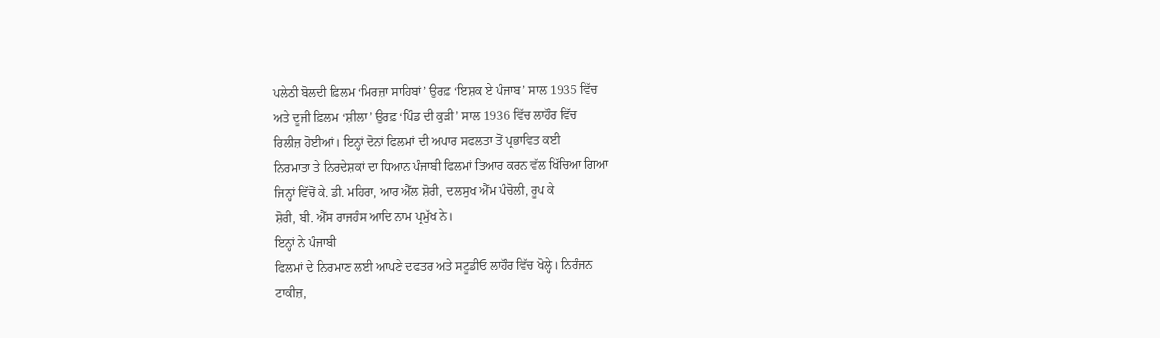ਪਲੇਠੀ ਬੋਲਦੀ ਫ਼ਿਲਮ ‘ਮਿਰਜ਼ਾ ਸਾਹਿਬਾਂ’ ਉਰਫ਼ ‘ਇਸ਼ਕ ਏ ਪੰਜਾਬ’ ਸਾਲ 1935 ਵਿੱਚ
ਅਤੇ ਦੂਜੀ ਫ਼ਿਲਮ ‘ਸ਼ੀਲਾ’ ਉਰਫ਼ ‘ਪਿੰਡ ਦੀ ਕੁੜੀ’ ਸਾਲ 1936 ਵਿੱਚ ਲਾਹੌਰ ਵਿੱਚ
ਰਿਲੀਜ਼ ਹੋਈਆਂ। ਇਨ੍ਹਾਂ ਦੋਨਾਂ ਫਿਲਮਾਂ ਦੀ ਅਪਾਰ ਸਫਲਤਾ ਤੋਂ ਪ੍ਰਭਾਵਿਤ ਕਈ
ਨਿਰਮਾਤਾ ਤੇ ਨਿਰਦੇਸ਼ਕਾਂ ਦਾ ਧਿਆਨ ਪੰਜਾਬੀ ਫਿਲਮਾਂ ਤਿਆਰ ਕਰਨ ਵੱਲ ਖਿੱਚਿਆ ਗਿਆ
ਜਿਨ੍ਹਾਂ ਵਿੱਚੋਂ ਕੇ. ਡੀ. ਮਹਿਰਾ, ਆਰ ਐੱਲ ਸ਼ੋਰੀ, ਦਲਸੁਖ ਐੱਮ ਪੰਚੋਲੀ, ਰੂਪ ਕੇ
ਸ਼ੋਰੀ, ਬੀ. ਐੱਸ ਰਾਜਹੰਸ ਆਦਿ ਨਾਮ ਪ੍ਰਮੁੱਖ ਨੇ।
ਇਨ੍ਹਾਂ ਨੇ ਪੰਜਾਬੀ
ਫਿਲਮਾਂ ਦੇ ਨਿਰਮਾਣ ਲਈ ਆਪਣੇ ਦਫਤਰ ਅਤੇ ਸਟੂਡੀਓ ਲਾਹੌਰ ਵਿੱਚ ਖੋਲ੍ਹੇ। ਨਿਰੰਜਨ
ਟਾਕੀਜ਼,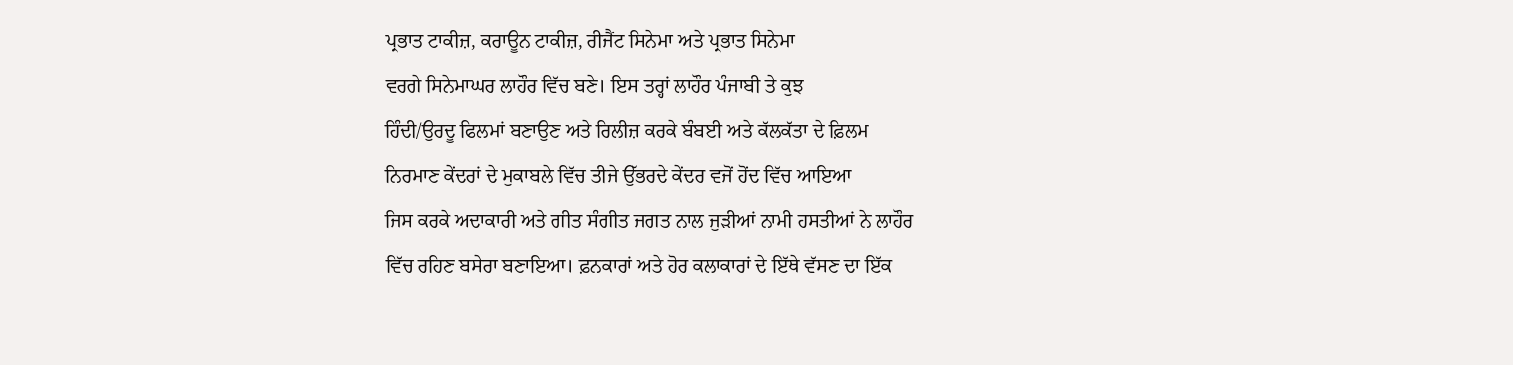ਪ੍ਰਭਾਤ ਟਾਕੀਜ਼, ਕਰਾਊਨ ਟਾਕੀਜ਼, ਰੀਜੈਂਟ ਸਿਨੇਮਾ ਅਤੇ ਪ੍ਰਭਾਤ ਸਿਨੇਮਾ
ਵਰਗੇ ਸਿਨੇਮਾਘਰ ਲਾਹੌਰ ਵਿੱਚ ਬਣੇ। ਇਸ ਤਰ੍ਹਾਂ ਲਾਹੌਰ ਪੰਜਾਬੀ ਤੇ ਕੁਝ
ਹਿੰਦੀ/ਉਰਦੂ ਫਿਲਮਾਂ ਬਣਾਉਣ ਅਤੇ ਰਿਲੀਜ਼ ਕਰਕੇ ਬੰਬਈ ਅਤੇ ਕੱਲਕੱਤਾ ਦੇ ਫ਼ਿਲਮ
ਨਿਰਮਾਣ ਕੇਂਦਰਾਂ ਦੇ ਮੁਕਾਬਲੇ ਵਿੱਚ ਤੀਜੇ ਉੱਭਰਦੇ ਕੇਂਦਰ ਵਜੋਂ ਹੋਂਦ ਵਿੱਚ ਆਇਆ
ਜਿਸ ਕਰਕੇ ਅਦਾਕਾਰੀ ਅਤੇ ਗੀਤ ਸੰਗੀਤ ਜਗਤ ਨਾਲ ਜੁੜੀਆਂ ਨਾਮੀ ਹਸਤੀਆਂ ਨੇ ਲਾਹੌਰ
ਵਿੱਚ ਰਹਿਣ ਬਸੇਰਾ ਬਣਾਇਆ। ਫ਼ਨਕਾਰਾਂ ਅਤੇ ਹੋਰ ਕਲਾਕਾਰਾਂ ਦੇ ਇੱਥੇ ਵੱਸਣ ਦਾ ਇੱਕ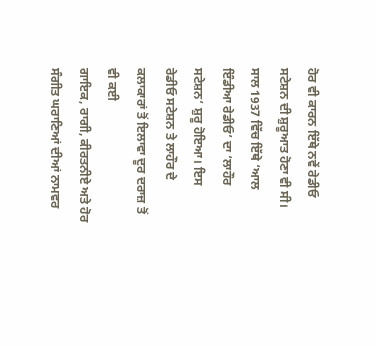ਹੋਰ ਵੀ ਕਾਰਨ ਇੱਥੇ ਨਵੇਂ ਰੇਡੀਓ ਸਟੇਸ਼ਨ ਦੀ ਸ਼ੁਰੂਆਤ ਹੋਣਾ ਵੀ ਸੀ।
ਸਾਲ 1937 ਵਿੱਚ ਇੱਥੇ ‘ਆਲ ਇੰਡੀਆ ਰੇਡੀਓ’ ਦਾ ‘ਲਾਹੌਰ ਸਟੇਸ਼ਨ’ ਸ਼ੁਰੂ ਹੋਇਆ। ਇਸ
ਰੇਡੀਓ ਸਟੇਸ਼ਨ ਤੇ ਲਾਹੌਰ ਦੇ ਕਲਾਕਾਰਾਂ ਤੋਂ ਇਲਾਵਾ ਦੂਰ ਦਰਾਜ਼ ਤੋਂ ਵੀ ਕਈ
ਗਾਇਕ, ਰਾਗੀ, ਕੀਰਤਨੀਏ ਅਤੇ ਹੋਰ ਸੰਗੀਤ ਘਰਾਣਿਆਂ ਦੀਆਂ ਨਾਮਵਰ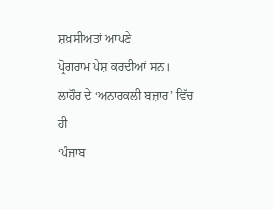ਸ਼ਖ਼ਸੀਅਤਾਂ ਆਪਣੇ
ਪ੍ਰੋਗਰਾਮ ਪੇਸ਼ ਕਰਦੀਆਂ ਸਨ।
ਲਾਹੌਰ ਦੇ ‘ਅਨਾਰਕਲੀ ਬਜ਼ਾਰ’ ਵਿੱਚ ਹੀ
‘ਪੰਜਾਬ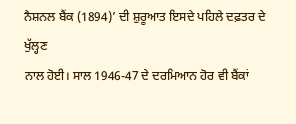ਨੈਸ਼ਨਲ ਬੈਂਕ (1894)’ ਦੀ ਸ਼ੁਰੂਆਤ ਇਸਦੇ ਪਹਿਲੇ ਦਫ਼ਤਰ ਦੇ ਖੁੱਲ੍ਹਣ
ਨਾਲ ਹੋਈ। ਸਾਲ 1946-47 ਦੇ ਦਰਮਿਆਨ ਹੋਰ ਵੀ ਬੈਂਕਾਂ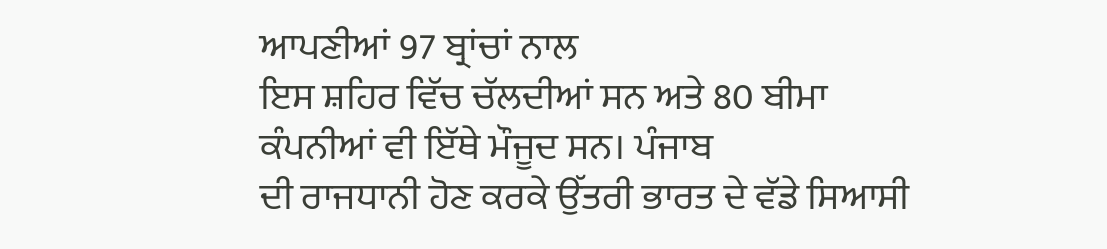ਆਪਣੀਆਂ 97 ਬ੍ਰਾਂਚਾਂ ਨਾਲ
ਇਸ ਸ਼ਹਿਰ ਵਿੱਚ ਚੱਲਦੀਆਂ ਸਨ ਅਤੇ 80 ਬੀਮਾ ਕੰਪਨੀਆਂ ਵੀ ਇੱਥੇ ਮੌਜੂਦ ਸਨ। ਪੰਜਾਬ
ਦੀ ਰਾਜਧਾਨੀ ਹੋਣ ਕਰਕੇ ਉੱਤਰੀ ਭਾਰਤ ਦੇ ਵੱਡੇ ਸਿਆਸੀ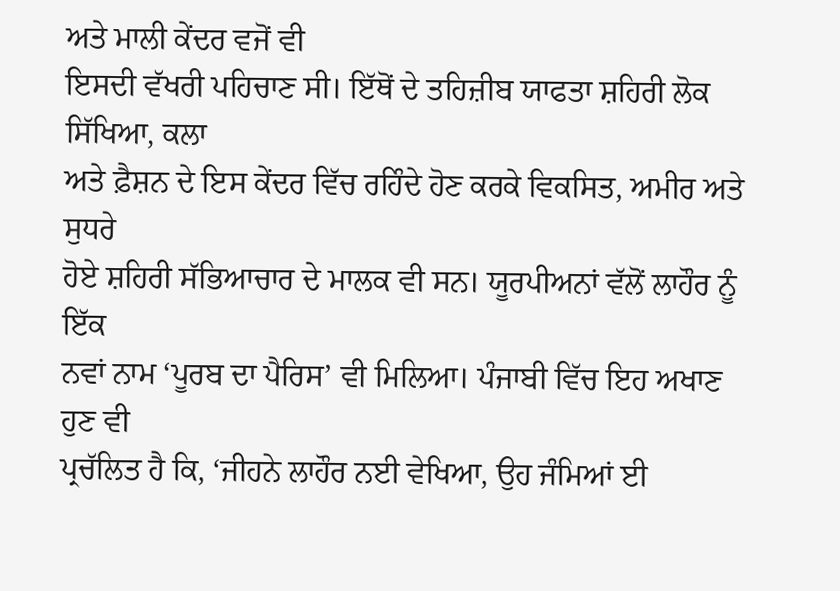ਅਤੇ ਮਾਲੀ ਕੇਂਦਰ ਵਜੋਂ ਵੀ
ਇਸਦੀ ਵੱਖਰੀ ਪਹਿਚਾਣ ਸੀ। ਇੱਥੋਂ ਦੇ ਤਹਿਜ਼ੀਬ ਯਾਫਤਾ ਸ਼ਹਿਰੀ ਲੋਕ ਸਿੱਖਿਆ, ਕਲਾ
ਅਤੇ ਫ਼ੈਸ਼ਨ ਦੇ ਇਸ ਕੇਂਦਰ ਵਿੱਚ ਰਹਿੰਦੇ ਹੋਣ ਕਰਕੇ ਵਿਕਸਿਤ, ਅਮੀਰ ਅਤੇ ਸੁਧਰੇ
ਹੋਏ ਸ਼ਹਿਰੀ ਸੱਭਿਆਚਾਰ ਦੇ ਮਾਲਕ ਵੀ ਸਨ। ਯੂਰਪੀਅਨਾਂ ਵੱਲੋਂ ਲਾਹੌਰ ਨੂੰ ਇੱਕ
ਨਵਾਂ ਨਾਮ ‘ਪੂਰਬ ਦਾ ਪੈਰਿਸ’ ਵੀ ਮਿਲਿਆ। ਪੰਜਾਬੀ ਵਿੱਚ ਇਹ ਅਖਾਣ ਹੁਣ ਵੀ
ਪ੍ਰਚੱਲਿਤ ਹੈ ਕਿ, ‘ਜੀਹਨੇ ਲਾਹੌਰ ਨਈ ਵੇਖਿਆ, ਉਹ ਜੰਮਿਆਂ ਈ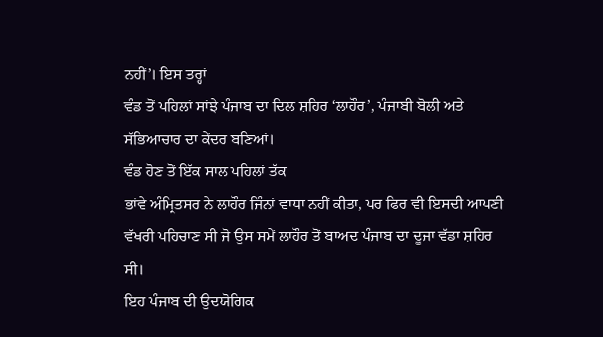ਨਹੀਂ’। ਇਸ ਤਰ੍ਹਾਂ
ਵੰਡ ਤੋਂ ਪਹਿਲਾਂ ਸਾਂਝੇ ਪੰਜਾਬ ਦਾ ਦਿਲ ਸ਼ਹਿਰ ‘ਲਾਹੌਰ’, ਪੰਜਾਬੀ ਬੋਲੀ ਅਤੇ
ਸੱਭਿਆਚਾਰ ਦਾ ਕੇਂਦਰ ਬਣਿਆਂ।
ਵੰਡ ਹੋਣ ਤੋਂ ਇੱਕ ਸਾਲ ਪਹਿਲਾਂ ਤੱਕ
ਭਾਂਵੇ ਅੰਮ੍ਰਿਤਸਰ ਨੇ ਲਾਹੌਰ ਜਿੰਨਾਂ ਵਾਧਾ ਨਹੀਂ ਕੀਤਾ, ਪਰ ਫਿਰ ਵੀ ਇਸਦੀ ਆਪਣੀ
ਵੱਖਰੀ ਪਹਿਚਾਣ ਸੀ ਜੋ ਉਸ ਸਮੇਂ ਲਾਹੌਰ ਤੋਂ ਬਾਅਦ ਪੰਜਾਬ ਦਾ ਦੂਜਾ ਵੱਡਾ ਸ਼ਹਿਰ
ਸੀ।
ਇਹ ਪੰਜਾਬ ਦੀ ਉਦਯੋਗਿਕ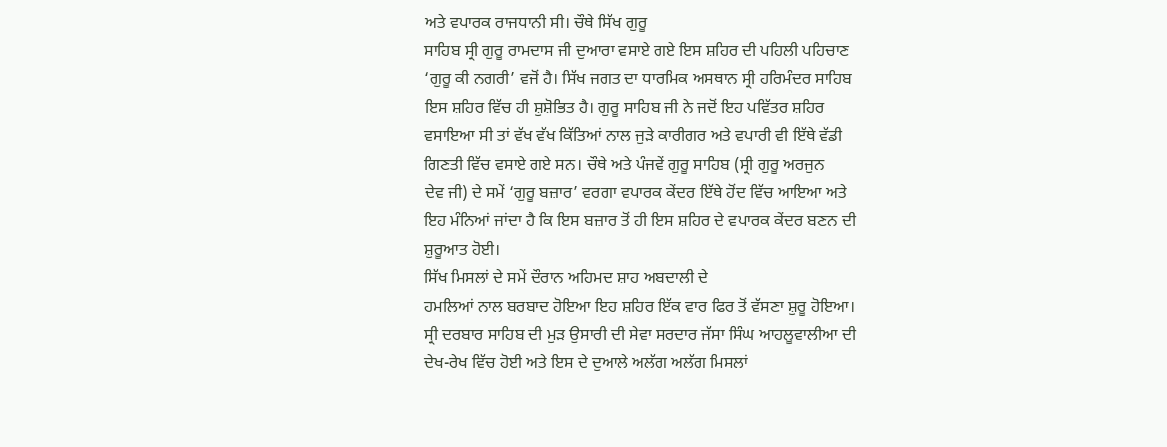ਅਤੇ ਵਪਾਰਕ ਰਾਜਧਾਨੀ ਸੀ। ਚੌਥੇ ਸਿੱਖ ਗੁਰੂ
ਸਾਹਿਬ ਸ੍ਰੀ ਗੁਰੂ ਰਾਮਦਾਸ ਜੀ ਦੁਆਰਾ ਵਸਾਏ ਗਏ ਇਸ ਸ਼ਹਿਰ ਦੀ ਪਹਿਲੀ ਪਹਿਚਾਣ
‘ਗੁਰੂ ਕੀ ਨਗਰੀ’ ਵਜੋਂ ਹੈ। ਸਿੱਖ ਜਗਤ ਦਾ ਧਾਰਮਿਕ ਅਸਥਾਨ ਸ੍ਰੀ ਹਰਿਮੰਦਰ ਸਾਹਿਬ
ਇਸ ਸ਼ਹਿਰ ਵਿੱਚ ਹੀ ਸ਼ੁਸ਼ੋਭਿਤ ਹੈ। ਗੁਰੂ ਸਾਹਿਬ ਜੀ ਨੇ ਜਦੋਂ ਇਹ ਪਵਿੱਤਰ ਸ਼ਹਿਰ
ਵਸਾਇਆ ਸੀ ਤਾਂ ਵੱਖ ਵੱਖ ਕਿੱਤਿਆਂ ਨਾਲ ਜੁੜੇ ਕਾਰੀਗਰ ਅਤੇ ਵਪਾਰੀ ਵੀ ਇੱਥੇ ਵੱਡੀ
ਗਿਣਤੀ ਵਿੱਚ ਵਸਾਏ ਗਏ ਸਨ। ਚੌਥੇ ਅਤੇ ਪੰਜਵੇਂ ਗੁਰੂ ਸਾਹਿਬ (ਸ੍ਰੀ ਗੁਰੂ ਅਰਜੁਨ
ਦੇਵ ਜੀ) ਦੇ ਸਮੇਂ ‘ਗੁਰੂ ਬਜ਼ਾਰ’ ਵਰਗਾ ਵਪਾਰਕ ਕੇਂਦਰ ਇੱਥੇ ਹੋਂਦ ਵਿੱਚ ਆਇਆ ਅਤੇ
ਇਹ ਮੰਨਿਆਂ ਜਾਂਦਾ ਹੈ ਕਿ ਇਸ ਬਜ਼ਾਰ ਤੋਂ ਹੀ ਇਸ ਸ਼ਹਿਰ ਦੇ ਵਪਾਰਕ ਕੇਂਦਰ ਬਣਨ ਦੀ
ਸ਼ੁਰੂਆਤ ਹੋਈ।
ਸਿੱਖ ਮਿਸਲਾਂ ਦੇ ਸਮੇਂ ਦੌਰਾਨ ਅਹਿਮਦ ਸ਼ਾਹ ਅਬਦਾਲੀ ਦੇ
ਹਮਲਿਆਂ ਨਾਲ ਬਰਬਾਦ ਹੋਇਆ ਇਹ ਸ਼ਹਿਰ ਇੱਕ ਵਾਰ ਫਿਰ ਤੋਂ ਵੱਸਣਾ ਸ਼ੁਰੂ ਹੋਇਆ।
ਸ੍ਰੀ ਦਰਬਾਰ ਸਾਹਿਬ ਦੀ ਮੁੜ ਉਸਾਰੀ ਦੀ ਸੇਵਾ ਸਰਦਾਰ ਜੱਸਾ ਸਿੰਘ ਆਹਲੂਵਾਲੀਆ ਦੀ
ਦੇਖ-ਰੇਖ ਵਿੱਚ ਹੋਈ ਅਤੇ ਇਸ ਦੇ ਦੁਆਲੇ ਅਲੱਗ ਅਲੱਗ ਮਿਸਲਾਂ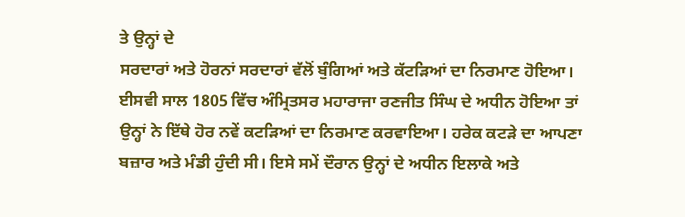ਤੇ ਉਨ੍ਹਾਂ ਦੇ
ਸਰਦਾਰਾਂ ਅਤੇ ਹੋਰਨਾਂ ਸਰਦਾਰਾਂ ਵੱਲੋਂ ਬੁੰਗਿਆਂ ਅਤੇ ਕੱਟੜਿਆਂ ਦਾ ਨਿਰਮਾਣ ਹੋਇਆ।
ਈਸਵੀ ਸਾਲ 1805 ਵਿੱਚ ਅੰਮ੍ਰਿਤਸਰ ਮਹਾਰਾਜਾ ਰਣਜੀਤ ਸਿੰਘ ਦੇ ਅਧੀਨ ਹੋਇਆ ਤਾਂ
ਉਨ੍ਹਾਂ ਨੇ ਇੱਥੇ ਹੋਰ ਨਵੇਂ ਕਟੜਿਆਂ ਦਾ ਨਿਰਮਾਣ ਕਰਵਾਇਆ। ਹਰੇਕ ਕਟੜੇ ਦਾ ਆਪਣਾ
ਬਜ਼ਾਰ ਅਤੇ ਮੰਡੀ ਹੁੰਦੀ ਸੀ। ਇਸੇ ਸਮੇਂ ਦੌਰਾਨ ਉਨ੍ਹਾਂ ਦੇ ਅਧੀਨ ਇਲਾਕੇ ਅਤੇ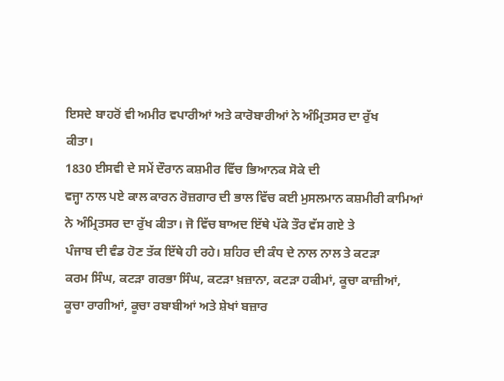ਇਸਦੇ ਬਾਹਰੋਂ ਵੀ ਅਮੀਰ ਵਪਾਰੀਆਂ ਅਤੇ ਕਾਰੋਬਾਰੀਆਂ ਨੇ ਅੰਮ੍ਰਿਤਸਰ ਦਾ ਰੁੱਖ
ਕੀਤਾ।
1830 ਈਸਵੀ ਦੇ ਸਮੇਂ ਦੌਰਾਨ ਕਸ਼ਮੀਰ ਵਿੱਚ ਭਿਆਨਕ ਸੋਕੇ ਦੀ
ਵਜ੍ਹਾ ਨਾਲ ਪਏ ਕਾਲ ਕਾਰਨ ਰੋਜ਼ਗਾਰ ਦੀ ਭਾਲ ਵਿੱਚ ਕਈ ਮੁਸਲਮਾਨ ਕਸ਼ਮੀਰੀ ਕਾਮਿਆਂ
ਨੇ ਅੰਮ੍ਰਿਤਸਰ ਦਾ ਰੁੱਖ ਕੀਤਾ। ਜੋ ਵਿੱਚ ਬਾਅਦ ਇੱਥੇ ਪੱਕੇ ਤੌਰ ਵੱਸ ਗਏ ਤੇ
ਪੰਜਾਬ ਦੀ ਵੰਡ ਹੋਣ ਤੱਕ ਇੱਥੇ ਹੀ ਰਹੇ। ਸ਼ਹਿਰ ਦੀ ਕੰਧ ਦੇ ਨਾਲ ਨਾਲ ਤੇ ਕਟੜਾ
ਕਰਮ ਸਿੰਘ, ਕਟੜਾ ਗਰਭਾ ਸਿੰਘ, ਕਟੜਾ ਖ਼ਜ਼ਾਨਾ, ਕਟੜਾ ਹਕੀਮਾਂ, ਕੂਚਾ ਕਾਜ਼ੀਆਂ,
ਕੂਚਾ ਰਾਗੀਆਂ, ਕੂਚਾ ਰਬਾਬੀਆਂ ਅਤੇ ਸ਼ੇਖਾਂ ਬਜ਼ਾਰ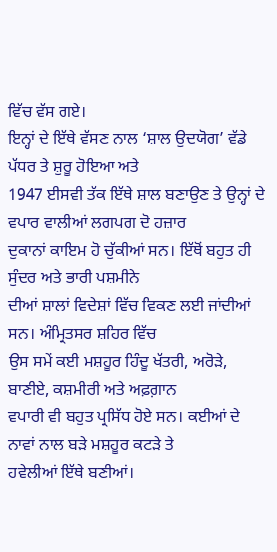ਵਿੱਚ ਵੱਸ ਗਏ।
ਇਨ੍ਹਾਂ ਦੇ ਇੱਥੇ ਵੱਸਣ ਨਾਲ ‘ਸ਼ਾਲ ਉਦਯੋਗ’ ਵੱਡੇ ਪੱਧਰ ਤੇ ਸ਼ੁਰੂ ਹੋਇਆ ਅਤੇ
1947 ਈਸਵੀ ਤੱਕ ਇੱਥੇ ਸ਼ਾਲ ਬਣਾਉਣ ਤੇ ਉਨ੍ਹਾਂ ਦੇ ਵਪਾਰ ਵਾਲੀਆਂ ਲਗਪਗ ਦੋ ਹਜ਼ਾਰ
ਦੁਕਾਨਾਂ ਕਾਇਮ ਹੋ ਚੁੱਕੀਆਂ ਸਨ। ਇੱਥੋਂ ਬਹੁਤ ਹੀ ਸੁੰਦਰ ਅਤੇ ਭਾਰੀ ਪਸ਼ਮੀਨੇ
ਦੀਆਂ ਸ਼ਾਲਾਂ ਵਿਦੇਸ਼ਾਂ ਵਿੱਚ ਵਿਕਣ ਲਈ ਜਾਂਦੀਆਂ ਸਨ। ਅੰਮ੍ਰਿਤਸਰ ਸ਼ਹਿਰ ਵਿੱਚ
ਉਸ ਸਮੇਂ ਕਈ ਮਸ਼ਹੂਰ ਹਿੰਦੂ ਖੱਤਰੀ, ਅਰੋੜੇ, ਬਾਣੀਏ, ਕਸ਼ਮੀਰੀ ਅਤੇ ਅਫ਼ਗ਼ਾਨ
ਵਪਾਰੀ ਵੀ ਬਹੁਤ ਪ੍ਰਸਿੱਧ ਹੋਏ ਸਨ। ਕਈਆਂ ਦੇ ਨਾਵਾਂ ਨਾਲ ਬੜੇ ਮਸ਼ਹੂਰ ਕਟੜੇ ਤੇ
ਹਵੇਲੀਆਂ ਇੱਥੇ ਬਣੀਆਂ।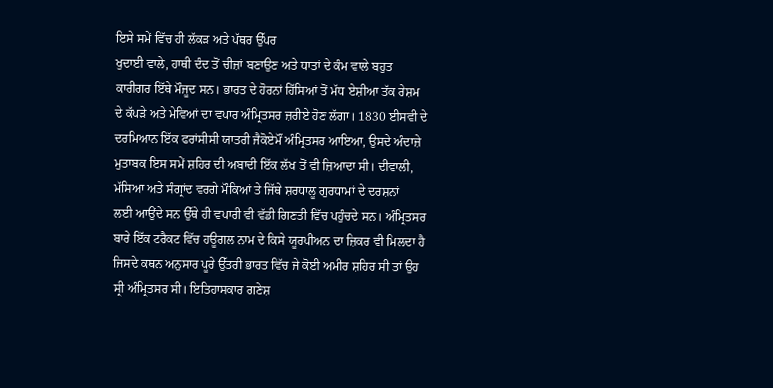ਇਸੇ ਸਮੇਂ ਵਿੱਚ ਹੀ ਲੱਕੜ ਅਤੇ ਪੱਥਰ ਉੱਪਰ
ਖੁਦਾਈ ਵਾਲੇ, ਹਾਥੀ ਦੰਦ ਤੋਂ ਚੀਜ਼ਾਂ ਬਣਾਉਣ ਅਤੇ ਧਾਤਾਂ ਦੇ ਕੰਮ ਵਾਲੇ ਬਹੁਤ
ਕਾਰੀਗਰ ਇੱਥੇ ਮੌਜੂਦ ਸਨ। ਭਾਰਤ ਦੇ ਹੋਰਨਾਂ ਹਿੱਸਿਆਂ ਤੋਂ ਮੱਧ ਏਸ਼ੀਆ ਤੱਕ ਰੇਸ਼ਮ
ਦੇ ਕੱਪੜੇ ਅਤੇ ਮੇਵਿਆਂ ਦਾ ਵਪਾਰ ਅੰਮ੍ਰਿਤਸਰ ਜ਼ਰੀਏ ਹੋਣ ਲੱਗਾ। 1830 ਈਸਵੀ ਦੇ
ਦਰਮਿਆਨ ਇੱਕ ਫਰਾਂਸੀਸੀ ਯਾਤਰੀ ਜੈਕੋਏਮੌਂ ਅੰਮ੍ਰਿਤਸਰ ਆਇਆ, ਉਸਦੇ ਅੰਦਾਜ਼ੇ
ਮੁਤਾਬਕ ਇਸ ਸਮੇਂ ਸ਼ਹਿਰ ਦੀ ਅਬਾਦੀ ਇੱਕ ਲੱਖ ਤੋਂ ਵੀ ਜ਼ਿਆਦਾ ਸੀ। ਦੀਵਾਲੀ,
ਮੱਸਿਆ ਅਤੇ ਸੰਗ੍ਰਾਂਦ ਵਰਗੇ ਮੌਕਿਆਂ ਤੇ ਜਿੱਥੇ ਸ਼ਰਧਾਲੂ ਗੁਰਧਾਮਾਂ ਦੇ ਦਰਸ਼ਨਾਂ
ਲਈ ਆਉਂਦੇ ਸਨ ਉੱਥੇ ਹੀ ਵਪਾਰੀ ਵੀ ਵੱਡੀ ਗਿਣਤੀ ਵਿੱਚ ਪਹੁੰਚਦੇ ਸਨ। ਅੰਮ੍ਰਿਤਸਰ
ਬਾਰੇ ਇੱਕ ਟਰੈਕਟ ਵਿੱਚ ਹਊਗਲ ਨਾਮ ਦੇ ਕਿਸੇ ਯੂਰਪੀਅਨ ਦਾ ਜ਼ਿਕਰ ਵੀ ਮਿਲਦਾ ਹੈ
ਜਿਸਦੇ ਕਥਨ ਅਨੁਸਾਰ ਪੂਰੇ ਉੱਤਰੀ ਭਾਰਤ ਵਿੱਚ ਜੇ ਕੋਈ ਅਮੀਰ ਸ਼ਹਿਰ ਸੀ ਤਾਂ ਉਹ
ਸ੍ਰੀ ਅੰਮ੍ਰਿਤਸਰ ਸੀ। ਇਤਿਹਾਸਕਾਰ ਗਣੇਸ਼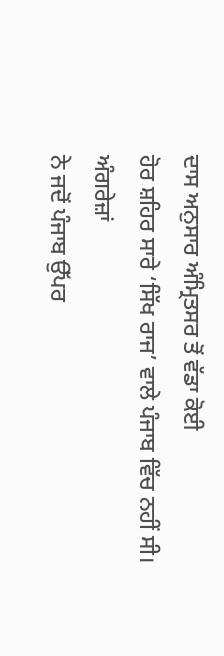ਦਾਸ ਅਨੁਸਾਰ ਅੰਮ੍ਰਿਤਸਰ ਤੋਂ ਵੱਡਾ ਕੋਈ
ਹੋਰ ਸ਼ਹਿਰ ਸਾਰੇ ‘ਸਿੱਖ ਰਾਜ’ ਵਾਲੇ ਪੰਜਾਬ ਵਿੱਚ ਨਹੀਂ ਸੀ।
ਅੰਗਰੇਜ਼ਾਂ
ਨੇ ਜਦੋਂ ਪੰਜਾਬ ਉੱਪਰ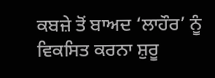ਕਬਜ਼ੇ ਤੋਂ ਬਾਅਦ ‘ਲਾਹੌਰ’ ਨੂੰ ਵਿਕਸਿਤ ਕਰਨਾ ਸ਼ੁਰੂ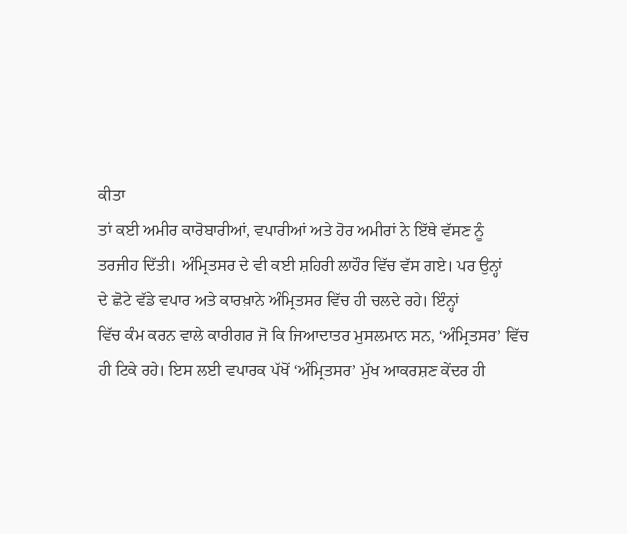ਕੀਤਾ
ਤਾਂ ਕਈ ਅਮੀਰ ਕਾਰੋਬਾਰੀਆਂ, ਵਪਾਰੀਆਂ ਅਤੇ ਹੋਰ ਅਮੀਰਾਂ ਨੇ ਇੱਥੇ ਵੱਸਣ ਨੂੰ
ਤਰਜੀਹ ਦਿੱਤੀ। ਅੰਮ੍ਰਿਤਸਰ ਦੇ ਵੀ ਕਈ ਸ਼ਹਿਰੀ ਲਾਹੌਰ ਵਿੱਚ ਵੱਸ ਗਏ। ਪਰ ਉਨ੍ਹਾਂ
ਦੇ ਛੋਟੇ ਵੱਡੇ ਵਪਾਰ ਅਤੇ ਕਾਰਖ਼ਾਨੇ ਅੰਮ੍ਰਿਤਸਰ ਵਿੱਚ ਹੀ ਚਲਦੇ ਰਹੇ। ਇੰਨ੍ਹਾਂ
ਵਿੱਚ ਕੰਮ ਕਰਨ ਵਾਲੇ ਕਾਰੀਗਰ ਜੋ ਕਿ ਜਿਆਦਾਤਰ ਮੁਸਲਮਾਨ ਸਨ, ‘ਅੰਮ੍ਰਿਤਸਰ’ ਵਿੱਚ
ਹੀ ਟਿਕੇ ਰਹੇ। ਇਸ ਲਈ ਵਪਾਰਕ ਪੱਖੋਂ ‘ਅੰਮ੍ਰਿਤਸਰ’ ਮੁੱਖ ਆਕਰਸ਼ਣ ਕੇਂਦਰ ਹੀ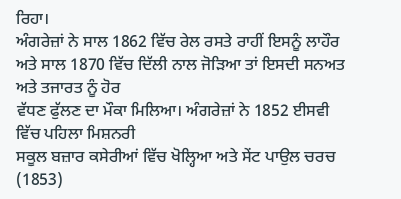ਰਿਹਾ।
ਅੰਗਰੇਜ਼ਾਂ ਨੇ ਸਾਲ 1862 ਵਿੱਚ ਰੇਲ ਰਸਤੇ ਰਾਹੀਂ ਇਸਨੂੰ ਲਾਹੌਰ
ਅਤੇ ਸਾਲ 1870 ਵਿੱਚ ਦਿੱਲੀ ਨਾਲ ਜੋੜਿਆ ਤਾਂ ਇਸਦੀ ਸਨਅਤ ਅਤੇ ਤਜਾਰਤ ਨੂੰ ਹੋਰ
ਵੱਧਣ ਫੁੱਲਣ ਦਾ ਮੌਕਾ ਮਿਲਿਆ। ਅੰਗਰੇਜ਼ਾਂ ਨੇ 1852 ਈਸਵੀ ਵਿੱਚ ਪਹਿਲਾ ਮਿਸ਼ਨਰੀ
ਸਕੂਲ ਬਜ਼ਾਰ ਕਸੇਰੀਆਂ ਵਿੱਚ ਖੋਲ੍ਹਿਆ ਅਤੇ ਸੇਂਟ ਪਾਉਲ ਚਰਚ (1853)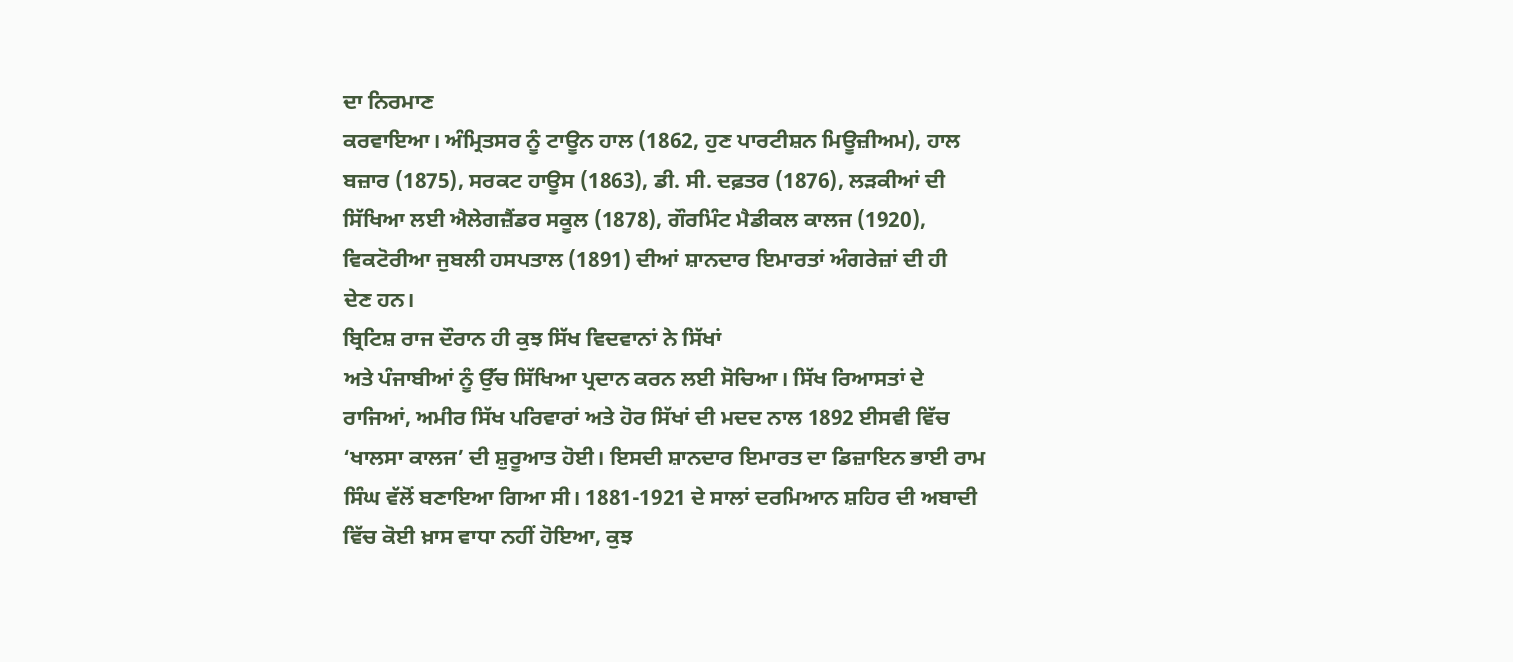ਦਾ ਨਿਰਮਾਣ
ਕਰਵਾਇਆ। ਅੰਮ੍ਰਿਤਸਰ ਨੂੰ ਟਾਊਨ ਹਾਲ (1862, ਹੁਣ ਪਾਰਟੀਸ਼ਨ ਮਿਊਜ਼ੀਅਮ), ਹਾਲ
ਬਜ਼ਾਰ (1875), ਸਰਕਟ ਹਾਊਸ (1863), ਡੀ. ਸੀ. ਦਫ਼ਤਰ (1876), ਲੜਕੀਆਂ ਦੀ
ਸਿੱਖਿਆ ਲਈ ਐਲੇਗਜ਼ੈਂਡਰ ਸਕੂਲ (1878), ਗੌਰਮਿੰਟ ਮੈਡੀਕਲ ਕਾਲਜ (1920),
ਵਿਕਟੋਰੀਆ ਜੁਬਲੀ ਹਸਪਤਾਲ (1891) ਦੀਆਂ ਸ਼ਾਨਦਾਰ ਇਮਾਰਤਾਂ ਅੰਗਰੇਜ਼ਾਂ ਦੀ ਹੀ
ਦੇਣ ਹਨ।
ਬ੍ਰਿਟਿਸ਼ ਰਾਜ ਦੌਰਾਨ ਹੀ ਕੁਝ ਸਿੱਖ ਵਿਦਵਾਨਾਂ ਨੇ ਸਿੱਖਾਂ
ਅਤੇ ਪੰਜਾਬੀਆਂ ਨੂੰ ਉੱਚ ਸਿੱਖਿਆ ਪ੍ਰਦਾਨ ਕਰਨ ਲਈ ਸੋਚਿਆ। ਸਿੱਖ ਰਿਆਸਤਾਂ ਦੇ
ਰਾਜਿਆਂ, ਅਮੀਰ ਸਿੱਖ ਪਰਿਵਾਰਾਂ ਅਤੇ ਹੋਰ ਸਿੱਖਾਂ ਦੀ ਮਦਦ ਨਾਲ 1892 ਈਸਵੀ ਵਿੱਚ
‘ਖਾਲਸਾ ਕਾਲਜ’ ਦੀ ਸ਼ੁਰੂਆਤ ਹੋਈ। ਇਸਦੀ ਸ਼ਾਨਦਾਰ ਇਮਾਰਤ ਦਾ ਡਿਜ਼ਾਇਨ ਭਾਈ ਰਾਮ
ਸਿੰਘ ਵੱਲੋਂ ਬਣਾਇਆ ਗਿਆ ਸੀ। 1881-1921 ਦੇ ਸਾਲਾਂ ਦਰਮਿਆਨ ਸ਼ਹਿਰ ਦੀ ਅਬਾਦੀ
ਵਿੱਚ ਕੋਈ ਖ਼ਾਸ ਵਾਧਾ ਨਹੀਂ ਹੋਇਆ, ਕੁਝ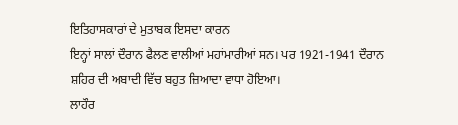ਇਤਿਹਾਸਕਾਰਾਂ ਦੇ ਮੁਤਾਬਕ ਇਸਦਾ ਕਾਰਨ
ਇਨ੍ਹਾਂ ਸਾਲਾਂ ਦੌਰਾਨ ਫੈਲਣ ਵਾਲੀਆਂ ਮਹਾਂਮਾਰੀਆਂ ਸਨ। ਪਰ 1921-1941 ਦੌਰਾਨ
ਸ਼ਹਿਰ ਦੀ ਅਬਾਦੀ ਵਿੱਚ ਬਹੁਤ ਜ਼ਿਆਦਾ ਵਾਧਾ ਹੋਇਆ।
ਲਾਹੌਰ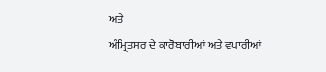ਅਤੇ
ਅੰਮ੍ਰਿਤਸਰ ਦੇ ਕਾਰੋਬਾਰੀਆਂ ਅਤੇ ਵਪਾਰੀਆਂ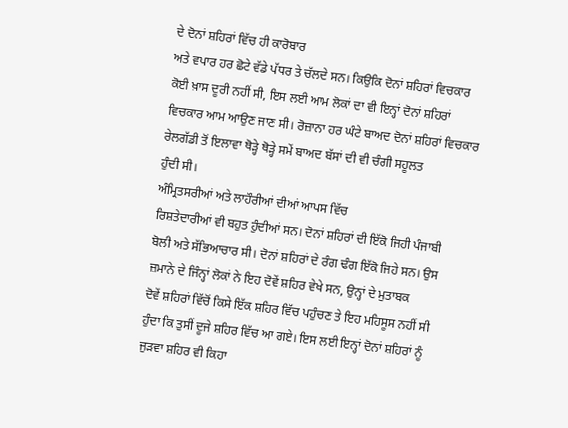ਦੇ ਦੋਨਾਂ ਸ਼ਹਿਰਾਂ ਵਿੱਚ ਹੀ ਕਾਰੋਬਾਰ
ਅਤੇ ਵਪਾਰ ਹਰ ਛੋਟੇ ਵੱਡੇ ਪੱਧਰ ਤੇ ਚੱਲਦੇ ਸਨ। ਕਿਉਕਿ ਦੋਨਾਂ ਸ਼ਹਿਰਾਂ ਵਿਚਕਾਰ
ਕੋਈ ਖ਼ਾਸ ਦੂਰੀ ਨਹੀਂ ਸੀ, ਇਸ ਲਈ ਆਮ ਲੋਕਾਂ ਦਾ ਵੀ ਇਨ੍ਹਾਂ ਦੋਨਾਂ ਸ਼ਹਿਰਾਂ
ਵਿਚਕਾਰ ਆਮ ਆਉਣ ਜਾਣ ਸੀ। ਰੋਜ਼ਾਨਾ ਹਰ ਘੰਟੇ ਬਾਅਦ ਦੋਨਾਂ ਸ਼ਹਿਰਾਂ ਵਿਚਕਾਰ
ਰੇਲਗੱਡੀ ਤੋਂ ਇਲਾਵਾ ਥੋੜ੍ਹੇ ਥੋੜ੍ਹੇ ਸਮੇਂ ਬਾਅਦ ਬੱਸਾਂ ਦੀ ਵੀ ਚੰਗੀ ਸਹੂਲਤ
ਹੁੰਦੀ ਸੀ।
ਅੰਮ੍ਰਿਤਸਰੀਆਂ ਅਤੇ ਲਾਹੌਰੀਆਂ ਦੀਆਂ ਆਪਸ ਵਿੱਚ
ਰਿਸ਼ਤੇਦਾਰੀਆਂ ਵੀ ਬਹੁਤ ਹੁੰਦੀਆਂ ਸਨ। ਦੋਨਾਂ ਸ਼ਹਿਰਾਂ ਦੀ ਇੱਕੋ ਜਿਹੀ ਪੰਜਾਬੀ
ਬੋਲੀ ਅਤੇ ਸੱਭਿਆਚਾਰ ਸੀ। ਦੋਨਾਂ ਸ਼ਹਿਰਾਂ ਦੇ ਰੰਗ ਢੰਗ ਇੱਕੋ ਜਿਹੇ ਸਨ। ਉਸ
ਜ਼ਮਾਨੇ ਦੇ ਜਿੰਨ੍ਹਾਂ ਲੋਕਾਂ ਨੇ ਇਹ ਦੋਵੇਂ ਸ਼ਹਿਰ ਵੇਖੇ ਸਨ, ਉਨ੍ਹਾਂ ਦੇ ਮੁਤਾਬਕ
ਦੋਵੇਂ ਸ਼ਹਿਰਾਂ ਵਿੱਚੋਂ ਕਿਸੇ ਇੱਕ ਸ਼ਹਿਰ ਵਿੱਚ ਪਹੁੰਚਣ ਤੇ ਇਹ ਮਹਿਸੂਸ ਨਹੀਂ ਸੀ
ਹੁੰਦਾ ਕਿ ਤੁਸੀਂ ਦੂਜੇ ਸ਼ਹਿਰ ਵਿੱਚ ਆ ਗਏ। ਇਸ ਲਈ ਇਨ੍ਹਾਂ ਦੋਨਾਂ ਸ਼ਹਿਰਾਂ ਨੂੰ
ਜੁੜਵਾ ਸ਼ਹਿਰ ਵੀ ਕਿਹਾ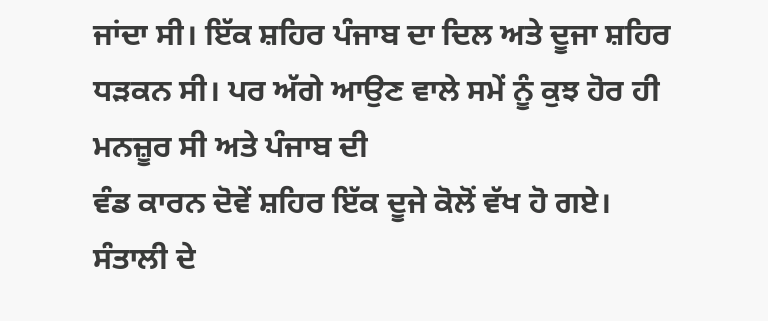ਜਾਂਦਾ ਸੀ। ਇੱਕ ਸ਼ਹਿਰ ਪੰਜਾਬ ਦਾ ਦਿਲ ਅਤੇ ਦੂਜਾ ਸ਼ਹਿਰ
ਧੜਕਨ ਸੀ। ਪਰ ਅੱਗੇ ਆਉਣ ਵਾਲੇ ਸਮੇਂ ਨੂੰ ਕੁਝ ਹੋਰ ਹੀ ਮਨਜ਼ੂਰ ਸੀ ਅਤੇ ਪੰਜਾਬ ਦੀ
ਵੰਡ ਕਾਰਨ ਦੋਵੇਂ ਸ਼ਹਿਰ ਇੱਕ ਦੂਜੇ ਕੋਲੋਂ ਵੱਖ ਹੋ ਗਏ।
ਸੰਤਾਲੀ ਦੇ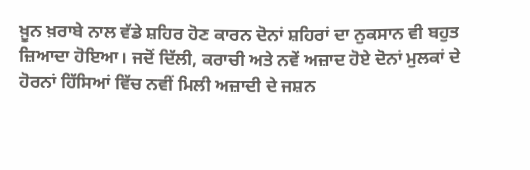ਖ਼ੂਨ ਖ਼ਰਾਬੇ ਨਾਲ ਵੱਡੇ ਸ਼ਹਿਰ ਹੋਣ ਕਾਰਨ ਦੋਨਾਂ ਸ਼ਹਿਰਾਂ ਦਾ ਨੁਕਸਾਨ ਵੀ ਬਹੁਤ
ਜ਼ਿਆਦਾ ਹੋਇਆ। ਜਦੋਂ ਦਿੱਲੀ, ਕਰਾਚੀ ਅਤੇ ਨਵੇਂ ਅਜ਼ਾਦ ਹੋਏ ਦੋਨਾਂ ਮੁਲਕਾਂ ਦੇ
ਹੋਰਨਾਂ ਹਿੱਸਿਆਂ ਵਿੱਚ ਨਵੀਂ ਮਿਲੀ ਅਜ਼ਾਦੀ ਦੇ ਜਸ਼ਨ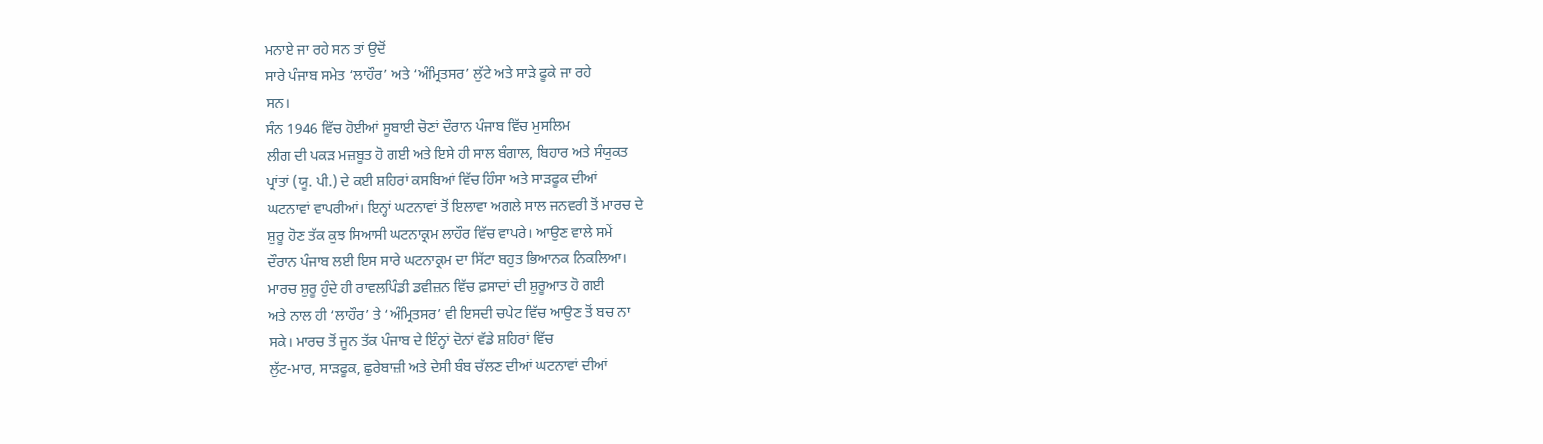ਮਨਾਏ ਜਾ ਰਹੇ ਸਨ ਤਾਂ ਉਦੋਂ
ਸਾਰੇ ਪੰਜਾਬ ਸਮੇਤ ‘ਲਾਹੌਰ’ ਅਤੇ ‘ਅੰਮ੍ਰਿਤਸਰ’ ਲੁੱਟੇ ਅਤੇ ਸਾੜੇ ਫੂਕੇ ਜਾ ਰਹੇ
ਸਨ।
ਸੰਨ 1946 ਵਿੱਚ ਹੋਈਆਂ ਸੂਬਾਈ ਚੋਣਾਂ ਦੌਰਾਨ ਪੰਜਾਬ ਵਿੱਚ ਮੁਸਲਿਮ
ਲੀਗ ਦੀ ਪਕੜ ਮਜ਼ਬੂਤ ਹੋ ਗਈ ਅਤੇ ਇਸੇ ਹੀ ਸਾਲ ਬੰਗਾਲ, ਬਿਹਾਰ ਅਤੇ ਸੰਯੁਕਤ
ਪ੍ਰਾਂਤਾਂ (ਯੂ. ਪੀ.) ਦੇ ਕਈ ਸ਼ਹਿਰਾਂ ਕਸਬਿਆਂ ਵਿੱਚ ਹਿੰਸਾ ਅਤੇ ਸਾੜਫੂਕ ਦੀਆਂ
ਘਟਨਾਵਾਂ ਵਾਪਰੀਆਂ। ਇਨ੍ਹਾਂ ਘਟਨਾਵਾਂ ਤੋਂ ਇਲਾਵਾ ਅਗਲੇ ਸਾਲ ਜਨਵਰੀ ਤੋਂ ਮਾਰਚ ਦੇ
ਸ਼ੁਰੂ ਹੋਣ ਤੱਕ ਕੁਝ ਸਿਆਸੀ ਘਟਨਾਕ੍ਰਮ ਲਾਹੌਰ ਵਿੱਚ ਵਾਪਰੇ। ਆਉਣ ਵਾਲੇ ਸਮੇਂ
ਦੌਰਾਨ ਪੰਜਾਬ ਲਈ ਇਸ ਸਾਰੇ ਘਟਨਾਕ੍ਰਮ ਦਾ ਸਿੱਟਾ ਬਹੁਤ ਭਿਆਨਕ ਨਿਕਲਿਆ।
ਮਾਰਚ ਸ਼ੁਰੂ ਹੁੰਦੇ ਹੀ ਰਾਵਲਪਿੰਡੀ ਡਵੀਜ਼ਨ ਵਿੱਚ ਫ਼ਸਾਦਾਂ ਦੀ ਸ਼ੁਰੂਆਤ ਹੋ ਗਈ
ਅਤੇ ਨਾਲ ਹੀ ‘ਲਾਹੌਰ’ ਤੇ ‘ਅੰਮ੍ਰਿਤਸਰ’ ਵੀ ਇਸਦੀ ਚਪੇਟ ਵਿੱਚ ਆਉਣ ਤੋਂ ਬਚ ਨਾ
ਸਕੇ। ਮਾਰਚ ਤੋਂ ਜੂਨ ਤੱਕ ਪੰਜਾਬ ਦੇ ਇੰਨ੍ਹਾਂ ਦੋਨਾਂ ਵੱਡੇ ਸ਼ਹਿਰਾਂ ਵਿੱਚ
ਲੁੱਟ-ਮਾਰ, ਸਾੜਫੂਕ, ਛੁਰੇਬਾਜ਼ੀ ਅਤੇ ਦੇਸੀ ਬੰਬ ਚੱਲਣ ਦੀਆਂ ਘਟਨਾਵਾਂ ਦੀਆਂ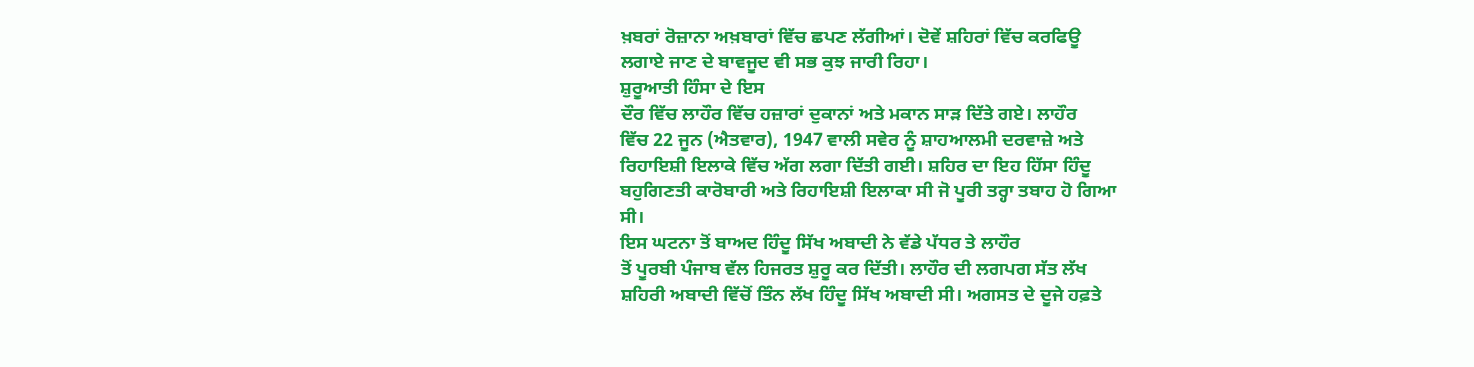ਖ਼ਬਰਾਂ ਰੋਜ਼ਾਨਾ ਅਖ਼ਬਾਰਾਂ ਵਿੱਚ ਛਪਣ ਲੱਗੀਆਂ। ਦੋਵੇਂ ਸ਼ਹਿਰਾਂ ਵਿੱਚ ਕਰਫਿਊ
ਲਗਾਏ ਜਾਣ ਦੇ ਬਾਵਜੂਦ ਵੀ ਸਭ ਕੁਝ ਜਾਰੀ ਰਿਹਾ।
ਸ਼ੁਰੂਆਤੀ ਹਿੰਸਾ ਦੇ ਇਸ
ਦੌਰ ਵਿੱਚ ਲਾਹੌਰ ਵਿੱਚ ਹਜ਼ਾਰਾਂ ਦੁਕਾਨਾਂ ਅਤੇ ਮਕਾਨ ਸਾੜ ਦਿੱਤੇ ਗਏ। ਲਾਹੌਰ
ਵਿੱਚ 22 ਜੂਨ (ਐਤਵਾਰ), 1947 ਵਾਲੀ ਸਵੇਰ ਨੂੰ ਸ਼ਾਹਆਲਮੀ ਦਰਵਾਜ਼ੇ ਅਤੇ
ਰਿਹਾਇਸ਼ੀ ਇਲਾਕੇ ਵਿੱਚ ਅੱਗ ਲਗਾ ਦਿੱਤੀ ਗਈ। ਸ਼ਹਿਰ ਦਾ ਇਹ ਹਿੱਸਾ ਹਿੰਦੂ
ਬਹੁਗਿਣਤੀ ਕਾਰੋਬਾਰੀ ਅਤੇ ਰਿਹਾਇਸ਼ੀ ਇਲਾਕਾ ਸੀ ਜੋ ਪੂਰੀ ਤਰ੍ਹਾ ਤਬਾਹ ਹੋ ਗਿਆ
ਸੀ।
ਇਸ ਘਟਨਾ ਤੋਂ ਬਾਅਦ ਹਿੰਦੂ ਸਿੱਖ ਅਬਾਦੀ ਨੇ ਵੱਡੇ ਪੱਧਰ ਤੇ ਲਾਹੌਰ
ਤੋਂ ਪੂਰਬੀ ਪੰਜਾਬ ਵੱਲ ਹਿਜਰਤ ਸ਼ੁਰੂ ਕਰ ਦਿੱਤੀ। ਲਾਹੌਰ ਦੀ ਲਗਪਗ ਸੱਤ ਲੱਖ
ਸ਼ਹਿਰੀ ਅਬਾਦੀ ਵਿੱਚੋਂ ਤਿੰਨ ਲੱਖ ਹਿੰਦੂ ਸਿੱਖ ਅਬਾਦੀ ਸੀ। ਅਗਸਤ ਦੇ ਦੂਜੇ ਹਫ਼ਤੇ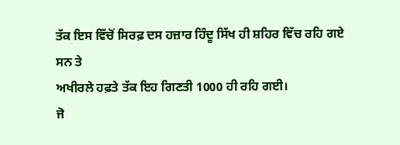ਤੱਕ ਇਸ ਵਿੱਚੋਂ ਸਿਰਫ਼ ਦਸ ਹਜ਼ਾਰ ਹਿੰਦੂ ਸਿੱਖ ਹੀ ਸ਼ਹਿਰ ਵਿੱਚ ਰਹਿ ਗਏ ਸਨ ਤੇ
ਅਖੀਰਲੇ ਹਫ਼ਤੇ ਤੱਕ ਇਹ ਗਿਣਤੀ 1000 ਹੀ ਰਹਿ ਗਈ।
ਜੋ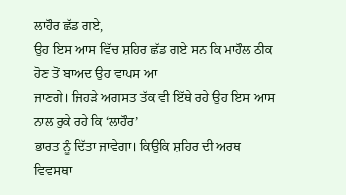ਲਾਹੌਰ ਛੱਡ ਗਏ,
ਉਹ ਇਸ ਆਸ ਵਿੱਚ ਸ਼ਹਿਰ ਛੱਡ ਗਏ ਸਨ ਕਿ ਮਾਹੌਲ ਠੀਕ ਹੋਣ ਤੋਂ ਬਾਅਦ ਉਹ ਵਾਪਸ ਆ
ਜਾਣਗੇ। ਜਿਹੜੇ ਅਗਸਤ ਤੱਕ ਵੀ ਇੱਥੇ ਰਹੇ ਉਹ ਇਸ ਆਸ ਨਾਲ ਰੁਕੇ ਰਹੇ ਕਿ ‘ਲਾਹੌਰ’
ਭਾਰਤ ਨੂੰ ਦਿੱਤਾ ਜਾਵੇਗਾ। ਕਿਉਕਿ ਸ਼ਹਿਰ ਦੀ ਅਰਥ ਵਿਵਸਥਾ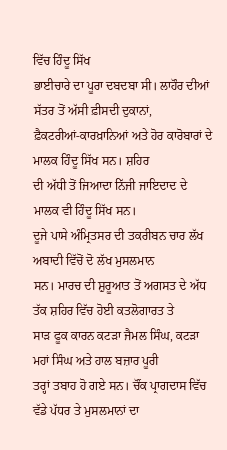ਵਿੱਚ ਹਿੰਦੂ ਸਿੱਖ
ਭਾਈਚਾਰੇ ਦਾ ਪੂਰਾ ਦਬਦਬਾ ਸੀ। ਲਾਹੌਰ ਦੀਆਂ ਸੱਤਰ ਤੋਂ ਅੱਸੀ ਫ਼ੀਸਦੀ ਦੁਕਾਨਾਂ,
ਫ਼ੈਕਟਰੀਆਂ-ਕਾਰਖ਼ਾਨਿਆਂ ਅਤੇ ਹੋਰ ਕਾਰੋਬਾਰਾਂ ਦੇ ਮਾਲਕ ਹਿੰਦੂ ਸਿੱਖ ਸਨ। ਸ਼ਹਿਰ
ਦੀ ਅੱਧੀ ਤੋਂ ਜਿਆਦਾ ਨਿੱਜੀ ਜਾਇਦਾਦ ਦੇ ਮਾਲਕ ਵੀ ਹਿੰਦੂ ਸਿੱਖ ਸਨ।
ਦੂਜੇ ਪਾਸੇ ਅੰਮ੍ਰਿਤਸਰ ਦੀ ਤਕਰੀਬਨ ਚਾਰ ਲੱਖ ਅਬਾਦੀ ਵਿੱਚੋਂ ਦੋ ਲੱਖ ਮੁਸਲਮਾਨ
ਸਨ। ਮਾਰਚ ਦੀ ਸ਼ੁਰੂਆਤ ਤੋਂ ਅਗਸਤ ਦੇ ਅੱਧ ਤੱਕ ਸ਼ਹਿਰ ਵਿੱਚ ਹੋਈ ਕਤਲੋਗਾਰਤ ਤੇ
ਸਾੜ ਫੂਕ ਕਾਰਨ ਕਟੜਾ ਜੈਮਲ ਸਿੰਘ, ਕਟੜਾ ਮਹਾਂ ਸਿੰਘ ਅਤੇ ਹਾਲ ਬਜ਼ਾਰ ਪੂਰੀ
ਤਰ੍ਹਾਂ ਤਬਾਹ ਹੋ ਗਏ ਸਨ। ਚੌਂਕ ਪ੍ਰਾਗਦਾਸ ਵਿੱਚ ਵੱਡੇ ਪੱਧਰ ਤੇ ਮੁਸਲਮਾਨਾਂ ਦਾ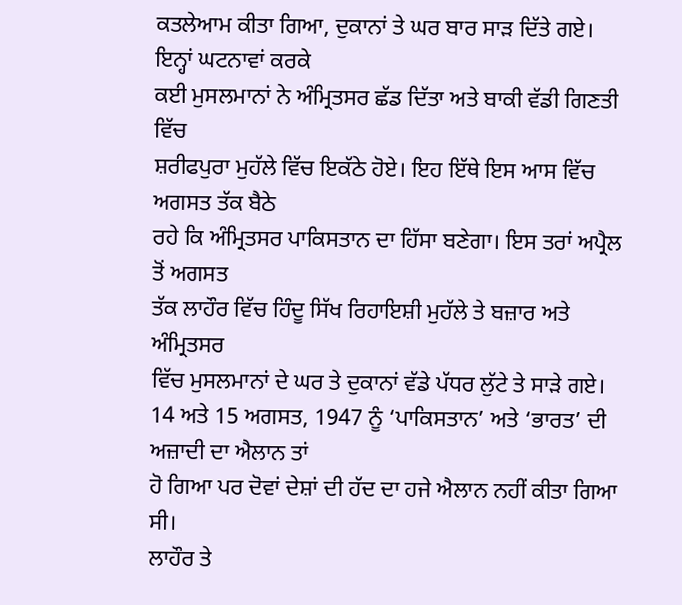ਕਤਲੇਆਮ ਕੀਤਾ ਗਿਆ, ਦੁਕਾਨਾਂ ਤੇ ਘਰ ਬਾਰ ਸਾੜ ਦਿੱਤੇ ਗਏ। ਇਨ੍ਹਾਂ ਘਟਨਾਵਾਂ ਕਰਕੇ
ਕਈ ਮੁਸਲਮਾਨਾਂ ਨੇ ਅੰਮ੍ਰਿਤਸਰ ਛੱਡ ਦਿੱਤਾ ਅਤੇ ਬਾਕੀ ਵੱਡੀ ਗਿਣਤੀ ਵਿੱਚ
ਸ਼ਰੀਫਪੁਰਾ ਮੁਹੱਲੇ ਵਿੱਚ ਇਕੱਠੇ ਹੋਏ। ਇਹ ਇੱਥੇ ਇਸ ਆਸ ਵਿੱਚ ਅਗਸਤ ਤੱਕ ਬੈਠੇ
ਰਹੇ ਕਿ ਅੰਮ੍ਰਿਤਸਰ ਪਾਕਿਸਤਾਨ ਦਾ ਹਿੱਸਾ ਬਣੇਗਾ। ਇਸ ਤਰਾਂ ਅਪ੍ਰੈਲ ਤੋਂ ਅਗਸਤ
ਤੱਕ ਲਾਹੌਰ ਵਿੱਚ ਹਿੰਦੂ ਸਿੱਖ ਰਿਹਾਇਸ਼ੀ ਮੁਹੱਲੇ ਤੇ ਬਜ਼ਾਰ ਅਤੇ ਅੰਮ੍ਰਿਤਸਰ
ਵਿੱਚ ਮੁਸਲਮਾਨਾਂ ਦੇ ਘਰ ਤੇ ਦੁਕਾਨਾਂ ਵੱਡੇ ਪੱਧਰ ਲੁੱਟੇ ਤੇ ਸਾੜੇ ਗਏ।
14 ਅਤੇ 15 ਅਗਸਤ, 1947 ਨੂੰ ‘ਪਾਕਿਸਤਾਨ’ ਅਤੇ ‘ਭਾਰਤ’ ਦੀ ਅਜ਼ਾਦੀ ਦਾ ਐਲਾਨ ਤਾਂ
ਹੋ ਗਿਆ ਪਰ ਦੋਵਾਂ ਦੇਸ਼ਾਂ ਦੀ ਹੱਦ ਦਾ ਹਜੇ ਐਲਾਨ ਨਹੀਂ ਕੀਤਾ ਗਿਆ ਸੀ।
ਲਾਹੌਰ ਤੇ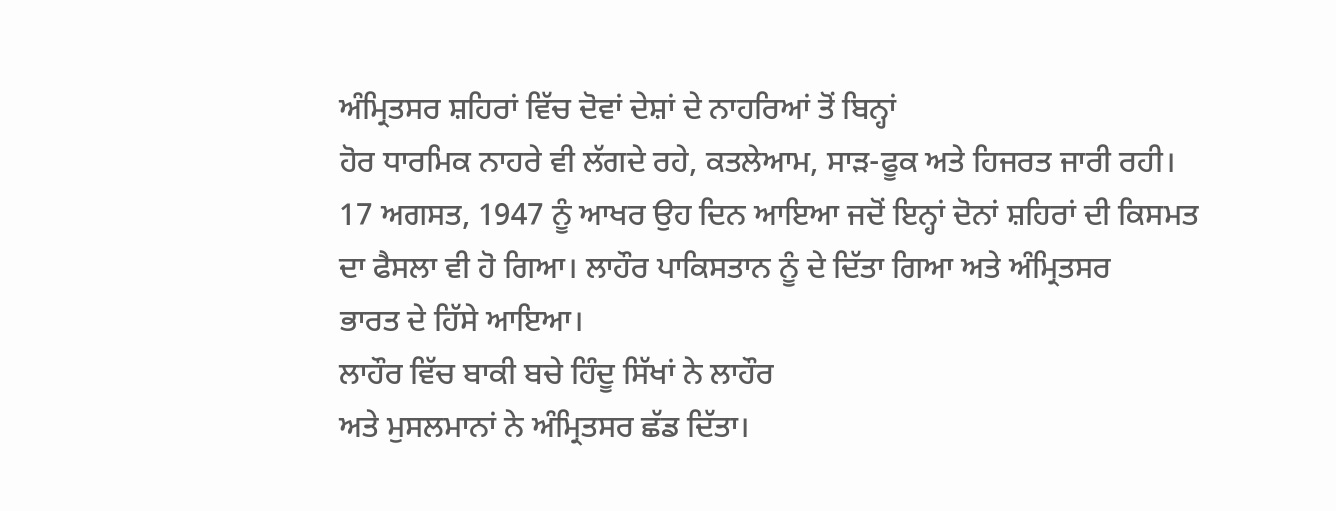ਅੰਮ੍ਰਿਤਸਰ ਸ਼ਹਿਰਾਂ ਵਿੱਚ ਦੋਵਾਂ ਦੇਸ਼ਾਂ ਦੇ ਨਾਹਰਿਆਂ ਤੋਂ ਬਿਨ੍ਹਾਂ
ਹੋਰ ਧਾਰਮਿਕ ਨਾਹਰੇ ਵੀ ਲੱਗਦੇ ਰਹੇ, ਕਤਲੇਆਮ, ਸਾੜ-ਫੂਕ ਅਤੇ ਹਿਜਰਤ ਜਾਰੀ ਰਹੀ।
17 ਅਗਸਤ, 1947 ਨੂੰ ਆਖਰ ਉਹ ਦਿਨ ਆਇਆ ਜਦੋਂ ਇਨ੍ਹਾਂ ਦੋਨਾਂ ਸ਼ਹਿਰਾਂ ਦੀ ਕਿਸਮਤ
ਦਾ ਫੈਸਲਾ ਵੀ ਹੋ ਗਿਆ। ਲਾਹੌਰ ਪਾਕਿਸਤਾਨ ਨੂੰ ਦੇ ਦਿੱਤਾ ਗਿਆ ਅਤੇ ਅੰਮ੍ਰਿਤਸਰ
ਭਾਰਤ ਦੇ ਹਿੱਸੇ ਆਇਆ।
ਲਾਹੌਰ ਵਿੱਚ ਬਾਕੀ ਬਚੇ ਹਿੰਦੂ ਸਿੱਖਾਂ ਨੇ ਲਾਹੌਰ
ਅਤੇ ਮੁਸਲਮਾਨਾਂ ਨੇ ਅੰਮ੍ਰਿਤਸਰ ਛੱਡ ਦਿੱਤਾ।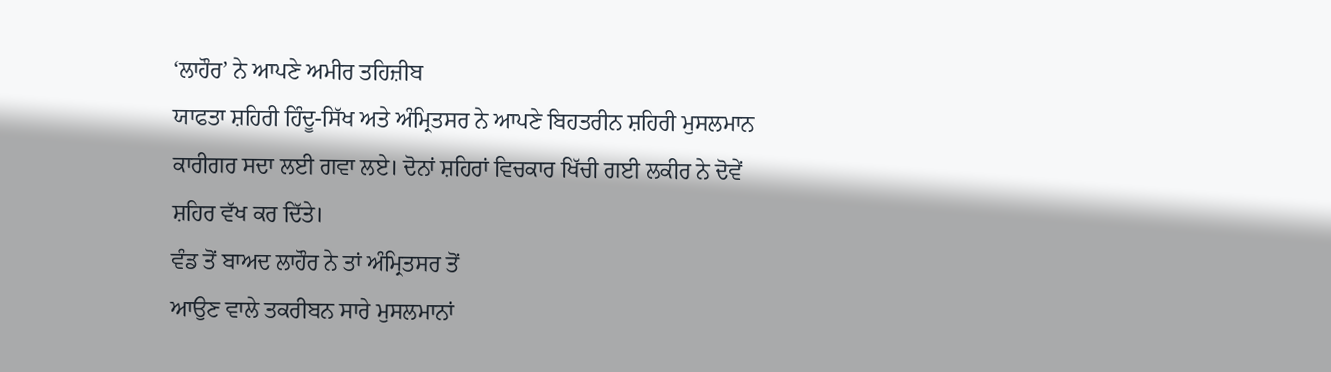‘ਲਾਹੌਰ’ ਨੇ ਆਪਣੇ ਅਮੀਰ ਤਹਿਜ਼ੀਬ
ਯਾਫਤਾ ਸ਼ਹਿਰੀ ਹਿੰਦੂ-ਸਿੱਖ ਅਤੇ ਅੰਮ੍ਰਿਤਸਰ ਨੇ ਆਪਣੇ ਬਿਹਤਰੀਨ ਸ਼ਹਿਰੀ ਮੁਸਲਮਾਨ
ਕਾਰੀਗਰ ਸਦਾ ਲਈ ਗਵਾ ਲਏ। ਦੋਨਾਂ ਸ਼ਹਿਰਾਂ ਵਿਚਕਾਰ ਖਿੱਚੀ ਗਈ ਲਕੀਰ ਨੇ ਦੋਵੇਂ
ਸ਼ਹਿਰ ਵੱਖ ਕਰ ਦਿੱਤੇ।
ਵੰਡ ਤੋਂ ਬਾਅਦ ਲਾਹੌਰ ਨੇ ਤਾਂ ਅੰਮ੍ਰਿਤਸਰ ਤੋਂ
ਆਉਣ ਵਾਲੇ ਤਕਰੀਬਨ ਸਾਰੇ ਮੁਸਲਮਾਨਾਂ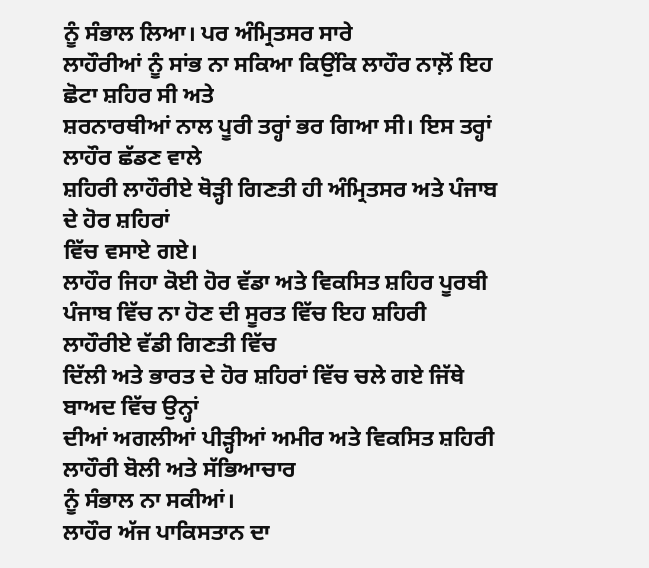ਨੂੰ ਸੰਭਾਲ ਲਿਆ। ਪਰ ਅੰਮ੍ਰਿਤਸਰ ਸਾਰੇ
ਲਾਹੌਰੀਆਂ ਨੂੰ ਸਾਂਭ ਨਾ ਸਕਿਆ ਕਿਉਂਕਿ ਲਾਹੌਰ ਨਾਲ਼ੋਂ ਇਹ ਛੋਟਾ ਸ਼ਹਿਰ ਸੀ ਅਤੇ
ਸ਼ਰਨਾਰਥੀਆਂ ਨਾਲ ਪੂਰੀ ਤਰ੍ਹਾਂ ਭਰ ਗਿਆ ਸੀ। ਇਸ ਤਰ੍ਹਾਂ ਲਾਹੌਰ ਛੱਡਣ ਵਾਲੇ
ਸ਼ਹਿਰੀ ਲਾਹੌਰੀਏ ਥੋੜ੍ਹੀ ਗਿਣਤੀ ਹੀ ਅੰਮ੍ਰਿਤਸਰ ਅਤੇ ਪੰਜਾਬ ਦੇ ਹੋਰ ਸ਼ਹਿਰਾਂ
ਵਿੱਚ ਵਸਾਏ ਗਏ।
ਲਾਹੌਰ ਜਿਹਾ ਕੋਈ ਹੋਰ ਵੱਡਾ ਅਤੇ ਵਿਕਸਿਤ ਸ਼ਹਿਰ ਪੂਰਬੀ
ਪੰਜਾਬ ਵਿੱਚ ਨਾ ਹੋਣ ਦੀ ਸੂਰਤ ਵਿੱਚ ਇਹ ਸ਼ਹਿਰੀ ਲਾਹੌਰੀਏ ਵੱਡੀ ਗਿਣਤੀ ਵਿੱਚ
ਦਿੱਲੀ ਅਤੇ ਭਾਰਤ ਦੇ ਹੋਰ ਸ਼ਹਿਰਾਂ ਵਿੱਚ ਚਲੇ ਗਏ ਜਿੱਥੇ ਬਾਅਦ ਵਿੱਚ ਉਨ੍ਹਾਂ
ਦੀਆਂ ਅਗਲੀਆਂ ਪੀੜ੍ਹੀਆਂ ਅਮੀਰ ਅਤੇ ਵਿਕਸਿਤ ਸ਼ਹਿਰੀ ਲਾਹੌਰੀ ਬੋਲੀ ਅਤੇ ਸੱਭਿਆਚਾਰ
ਨੂੰ ਸੰਭਾਲ ਨਾ ਸਕੀਆਂ।
ਲਾਹੌਰ ਅੱਜ ਪਾਕਿਸਤਾਨ ਦਾ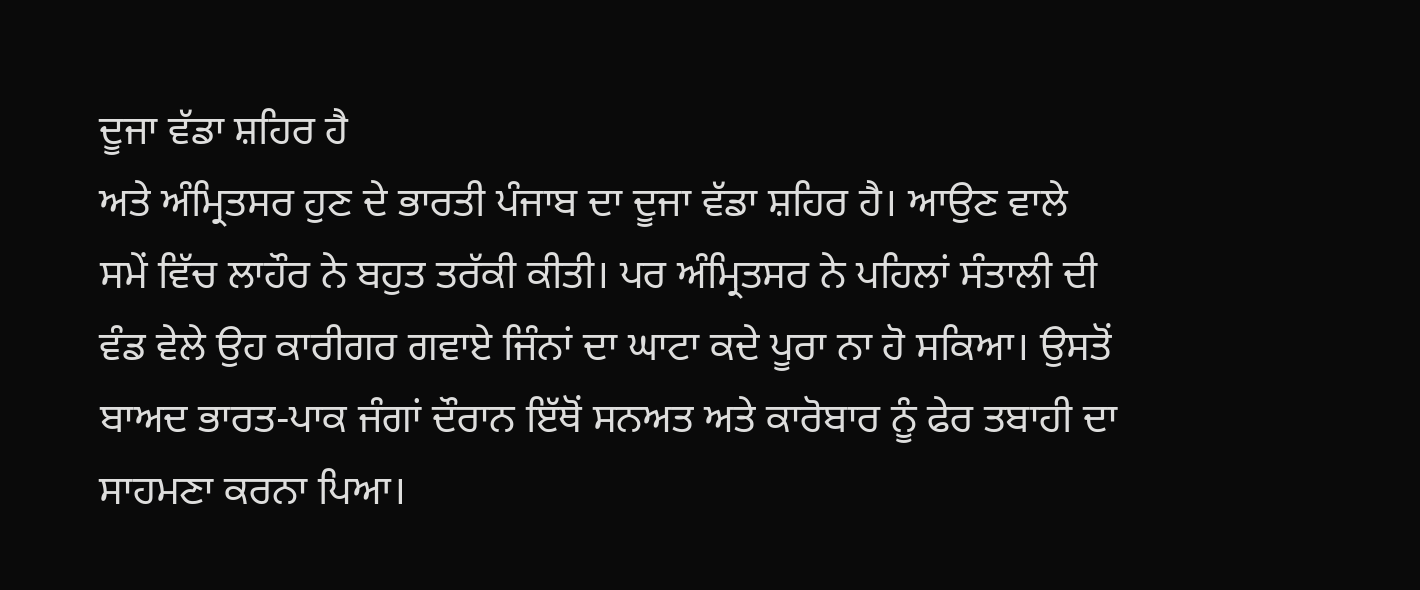ਦੂਜਾ ਵੱਡਾ ਸ਼ਹਿਰ ਹੈ
ਅਤੇ ਅੰਮ੍ਰਿਤਸਰ ਹੁਣ ਦੇ ਭਾਰਤੀ ਪੰਜਾਬ ਦਾ ਦੂਜਾ ਵੱਡਾ ਸ਼ਹਿਰ ਹੈ। ਆਉਣ ਵਾਲੇ
ਸਮੇਂ ਵਿੱਚ ਲਾਹੌਰ ਨੇ ਬਹੁਤ ਤਰੱਕੀ ਕੀਤੀ। ਪਰ ਅੰਮ੍ਰਿਤਸਰ ਨੇ ਪਹਿਲਾਂ ਸੰਤਾਲੀ ਦੀ
ਵੰਡ ਵੇਲੇ ਉਹ ਕਾਰੀਗਰ ਗਵਾਏ ਜਿੰਨਾਂ ਦਾ ਘਾਟਾ ਕਦੇ ਪੂਰਾ ਨਾ ਹੋ ਸਕਿਆ। ਉਸਤੋਂ
ਬਾਅਦ ਭਾਰਤ-ਪਾਕ ਜੰਗਾਂ ਦੌਰਾਨ ਇੱਥੋਂ ਸਨਅਤ ਅਤੇ ਕਾਰੋਬਾਰ ਨੂੰ ਫੇਰ ਤਬਾਹੀ ਦਾ
ਸਾਹਮਣਾ ਕਰਨਾ ਪਿਆ।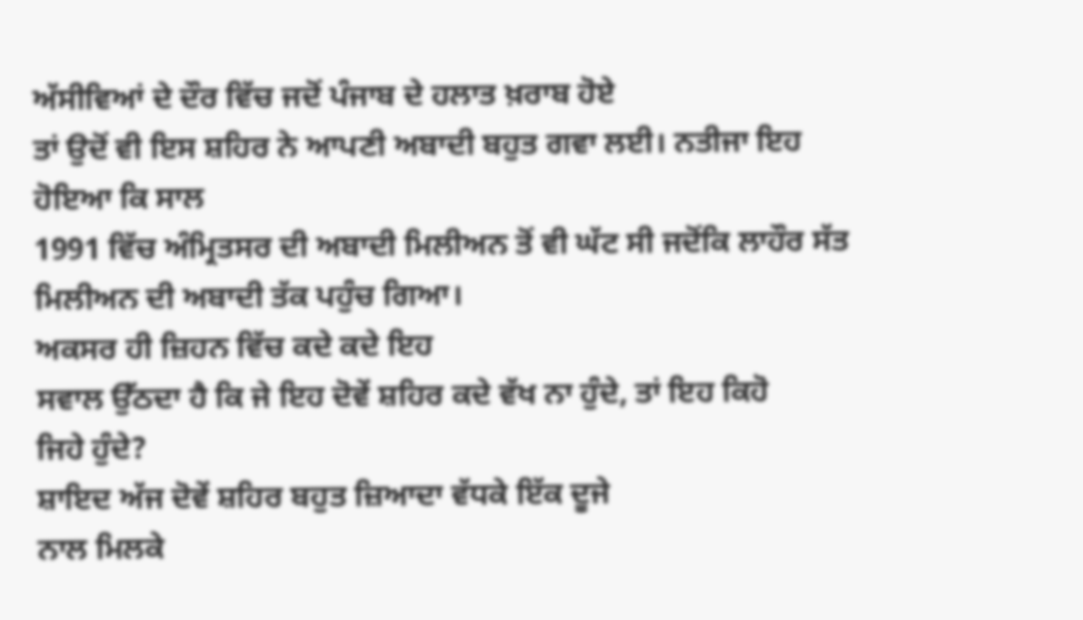ਅੱਸੀਵਿਆਂ ਦੇ ਦੌਰ ਵਿੱਚ ਜਦੋਂ ਪੰਜਾਬ ਦੇ ਹਲਾਤ ਖ਼ਰਾਬ ਹੋਏ
ਤਾਂ ਉਦੋਂ ਵੀ ਇਸ ਸ਼ਹਿਰ ਨੇ ਆਪਣੀ ਅਬਾਦੀ ਬਹੁਤ ਗਵਾ ਲਈ। ਨਤੀਜਾ ਇਹ ਹੋਇਆ ਕਿ ਸਾਲ
1991 ਵਿੱਚ ਅੰਮ੍ਰਿਤਸਰ ਦੀ ਅਬਾਦੀ ਮਿਲੀਅਨ ਤੋਂ ਵੀ ਘੱਟ ਸੀ ਜਦੋਂਕਿ ਲਾਹੌਰ ਸੱਤ
ਮਿਲੀਅਨ ਦੀ ਅਬਾਦੀ ਤੱਕ ਪਹੁੰਚ ਗਿਆ।
ਅਕਸਰ ਹੀ ਜ਼ਿਹਨ ਵਿੱਚ ਕਦੇ ਕਦੇ ਇਹ
ਸਵਾਲ ਉੱਠਦਾ ਹੈ ਕਿ ਜੇ ਇਹ ਦੋਵੇਂ ਸ਼ਹਿਰ ਕਦੇ ਵੱਖ ਨਾ ਹੁੰਦੇ, ਤਾਂ ਇਹ ਕਿਹੋ
ਜਿਹੇ ਹੁੰਦੇ?
ਸ਼ਾਇਦ ਅੱਜ ਦੋਵੇਂ ਸ਼ਹਿਰ ਬਹੁਤ ਜ਼ਿਆਦਾ ਵੱਧਕੇ ਇੱਕ ਦੂਜੇ
ਨਾਲ ਮਿਲਕੇ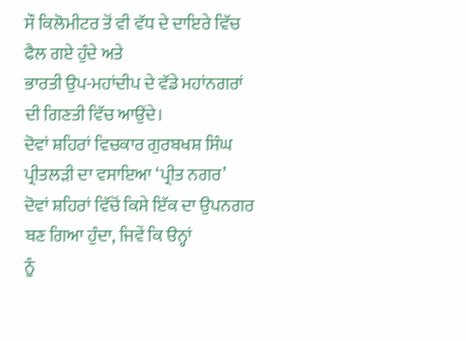ਸੌ ਕਿਲੋਮੀਟਰ ਤੋਂ ਵੀ ਵੱਧ ਦੇ ਦਾਇਰੇ ਵਿੱਚ ਫੈਲ ਗਏ ਹੁੰਦੇ ਅਤੇ
ਭਾਰਤੀ ਉਪ-ਮਹਾਂਦੀਪ ਦੇ ਵੱਡੇ ਮਹਾਂਨਗਰਾਂ ਦੀ ਗਿਣਤੀ ਵਿੱਚ ਆਉਂਦੇ।
ਦੋਵਾਂ ਸ਼ਹਿਰਾਂ ਵਿਚਕਾਰ ਗੁਰਬਖਸ਼ ਸਿੰਘ ਪ੍ਰੀਤਲੜੀ ਦਾ ਵਸਾਇਆ ‘ਪ੍ਰੀਤ ਨਗਰ’
ਦੋਵਾਂ ਸ਼ਹਿਰਾਂ ਵਿੱਚੋਂ ਕਿਸੇ ਇੱਕ ਦਾ ਉਪਨਗਰ ਬਣ ਗਿਆ ਹੁੰਦਾ, ਜਿਵੇਂ ਕਿ ੳਨ੍ਹਾਂ
ਨੂੰ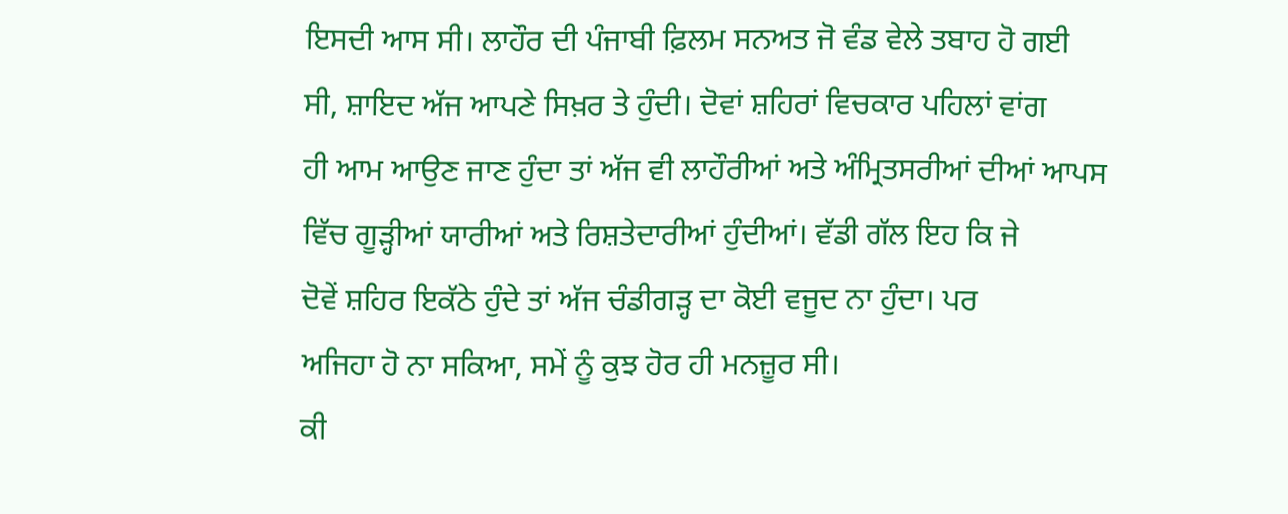ਇਸਦੀ ਆਸ ਸੀ। ਲਾਹੌਰ ਦੀ ਪੰਜਾਬੀ ਫ਼ਿਲਮ ਸਨਅਤ ਜੋ ਵੰਡ ਵੇਲੇ ਤਬਾਹ ਹੋ ਗਈ
ਸੀ, ਸ਼ਾਇਦ ਅੱਜ ਆਪਣੇ ਸਿਖ਼ਰ ਤੇ ਹੁੰਦੀ। ਦੋਵਾਂ ਸ਼ਹਿਰਾਂ ਵਿਚਕਾਰ ਪਹਿਲਾਂ ਵਾਂਗ
ਹੀ ਆਮ ਆਉਣ ਜਾਣ ਹੁੰਦਾ ਤਾਂ ਅੱਜ ਵੀ ਲਾਹੌਰੀਆਂ ਅਤੇ ਅੰਮ੍ਰਿਤਸਰੀਆਂ ਦੀਆਂ ਆਪਸ
ਵਿੱਚ ਗੂੜ੍ਹੀਆਂ ਯਾਰੀਆਂ ਅਤੇ ਰਿਸ਼ਤੇਦਾਰੀਆਂ ਹੁੰਦੀਆਂ। ਵੱਡੀ ਗੱਲ ਇਹ ਕਿ ਜੇ
ਦੋਵੇਂ ਸ਼ਹਿਰ ਇਕੱਠੇ ਹੁੰਦੇ ਤਾਂ ਅੱਜ ਚੰਡੀਗੜ੍ਹ ਦਾ ਕੋਈ ਵਜੂਦ ਨਾ ਹੁੰਦਾ। ਪਰ
ਅਜਿਹਾ ਹੋ ਨਾ ਸਕਿਆ, ਸਮੇਂ ਨੂੰ ਕੁਝ ਹੋਰ ਹੀ ਮਨਜ਼ੂਰ ਸੀ।
ਕੀ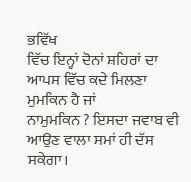ਭਵਿੱਖ
ਵਿੱਚ ਇਨ੍ਹਾਂ ਦੋਨਾਂ ਸ਼ਹਿਰਾਂ ਦਾ ਆਪਸ ਵਿੱਚ ਕਦੇ ਮਿਲਣਾ ਮੁਮਕਿਨ ਹੈ ਜਾਂ
ਨਾਮੁਮਕਿਨ ? ਇਸਦਾ ਜਵਾਬ ਵੀ ਆਉਣ ਵਾਲਾ ਸਮਾਂ ਹੀ ਦੱਸ ਸਕੇਗਾ।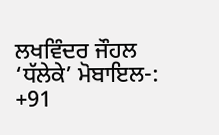ਲਖਵਿੰਦਰ ਜੌਹਲ ‘ਧੱਲੇਕੇ’ ਮੋਬਾਇਲ-: +91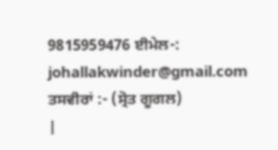9815959476 ਈਮੇਲ-:
johallakwinder@gmail.com ਤਸਵੀਰਾਂ :- (ਸ੍ਰੋਤ ਗੂਗਲ)
|